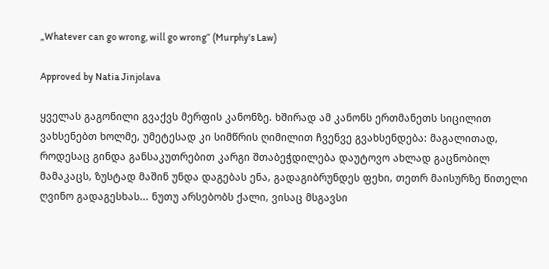„Whatever can go wrong, will go wrong“ (Murphy's Law)

Approved by Natia Jinjolava

ყველას გაგონილი გვაქვს მერფის კანონზე. ხშირად ამ კანონს ერთმანეთს სიცილით ვახსენებთ ხოლმე, უმეტესად კი სიმწრის ღიმილით ჩვენვე გვახსენდება: მაგალითად,  როდესაც გინდა განსაკუთრებით კარგი შთაბეჭდილება დაუტოვო ახლად გაცნობილ მამაკაცს, ზუსტად მაშინ უნდა დაგებას ენა, გადაგიბრუნდეს ფეხი, თეთრ მაისურზე წითელი ღვინო გადაგესხას... ნუთუ არსებობს ქალი, ვისაც მსგავსი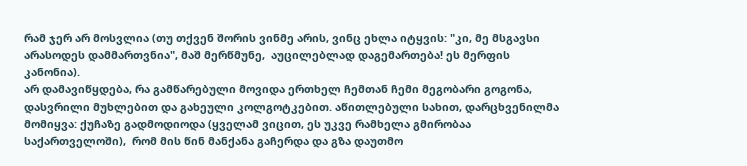რამ ჯერ არ მოსვლია (თუ თქვენ შორის ვინმე არის, ვინც ეხლა იტყვის: "კი, მე მსგავსი არასოდეს დამმართვნია", მაშ მერწმუნე,  აუცილებლად დაგემართება! ეს მერფის კანონია).
არ დამავიწყდება, რა გამწარებული მოვიდა ერთხელ ჩემთან ჩემი მეგობარი გოგონა,  დასვრილი მუხლებით და გახეული კოლგოტკებით. აწითლებული სახით, დარცხვენილმა მომიყვა: ქუჩაზე გადმოდიოდა (ყველამ ვიცით, ეს უკვე რამხელა გმირობაა საქართველოში),  რომ მის წინ მანქანა გაჩერდა და გზა დაუთმო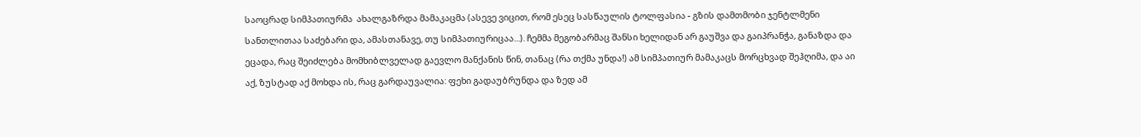საოცრად სიმპათიურმა  ახალგაზრდა მამაკაცმა (ასევე ვიცით, რომ ესეც სასწაულის ტოლფასია - გზის დამთმობი ჯენტლმენი სანთლითაა საძებარი და, ამასთანავე, თუ სიმპათიურიცაა...). ჩემმა მეგობარმაც შანსი ხელიდან არ გაუშვა და გაიპრანჭა, განაზდა და ეცადა, რაც შეიძლება მომხიბლველად გაევლო მანქანის წინ, თანაც (რა თქმა უნდა!) ამ სიმპათიურ მამაკაცს მორცხვად შეჰღიმა, და აი აქ, ზუსტად აქ მოხდა ის, რაც გარდაუვალია: ფეხი გადაუბრუნდა და ზედ ამ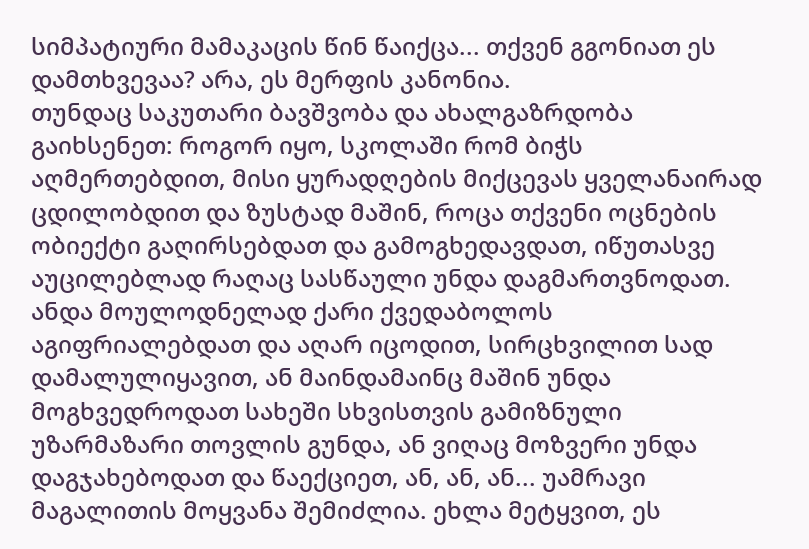სიმპატიური მამაკაცის წინ წაიქცა... თქვენ გგონიათ ეს დამთხვევაა? არა, ეს მერფის კანონია.
თუნდაც საკუთარი ბავშვობა და ახალგაზრდობა გაიხსენეთ: როგორ იყო, სკოლაში რომ ბიჭს აღმერთებდით, მისი ყურადღების მიქცევას ყველანაირად ცდილობდით და ზუსტად მაშინ, როცა თქვენი ოცნების ობიექტი გაღირსებდათ და გამოგხედავდათ, იწუთასვე აუცილებლად რაღაც სასწაული უნდა დაგმართვნოდათ. ანდა მოულოდნელად ქარი ქვედაბოლოს აგიფრიალებდათ და აღარ იცოდით, სირცხვილით სად დამალულიყავით, ან მაინდამაინც მაშინ უნდა მოგხვედროდათ სახეში სხვისთვის გამიზნული უზარმაზარი თოვლის გუნდა, ან ვიღაც მოზვერი უნდა დაგჯახებოდათ და წაექციეთ, ან, ან, ან... უამრავი მაგალითის მოყვანა შემიძლია. ეხლა მეტყვით, ეს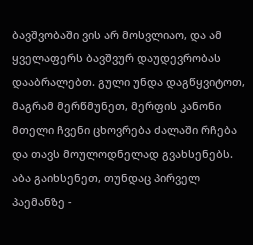ბავშვობაში ვის არ მოსვლიაო, და ამ ყველაფერს ბავშვურ დაუდევრობას დააბრალებთ. გული უნდა დაგწყვიტოთ, მაგრამ მერწმუნეთ, მერფის კანონი მთელი ჩვენი ცხოვრება ძალაში რჩება და თავს მოულოდნელად გვახსენებს. აბა გაიხსენეთ, თუნდაც პირველ პაემანზე -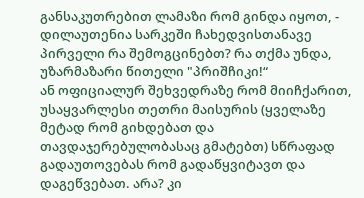განსაკუთრებით ლამაზი რომ გინდა იყოთ, - დილაუთენია სარკეში ჩახედვისთანავე პირველი რა შემოგცინებთ? რა თქმა უნდა, უზარმაზარი წითელი "პრიშჩიკი!“
ან ოფიციალურ შეხვედრაზე რომ მიიჩქარით, უსაყვარლესი თეთრი მაისურის (ყველაზე მეტად რომ გიხდებათ და თავდაჯერებულობასაც გმატებთ) სწრაფად გადაუთოვებას რომ გადაწყვიტავთ და დაგეწვებათ. არა? კი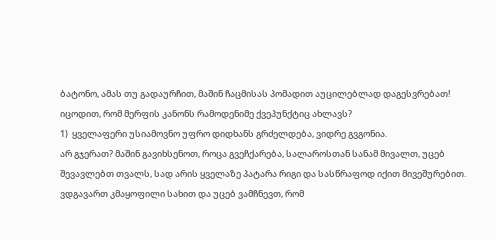ბატონო, ამას თუ გადაურჩით, მაშინ ჩაცმისას პომადით აუცილებლად დაგესვრებათ!
იცოდით, რომ მერფის კანონს რამოდენიმე ქვეპუნქტიც ახლავს?
1)  ყველაფერი უსიამოვნო უფრო დიდხანს გრძელდება, ვიდრე გვგონია.
არ გჯერათ? მაშინ გავიხსენოთ, როცა გვეჩქარება, სალაროსთან სანამ მივალთ, უცებ შევავლებთ თვალს, სად არის ყველაზე პატარა რიგი და სასწრაფოდ იქით მივეშურებით. ვდგავართ კმაყოფილი სახით და უცებ ვამჩნევთ, რომ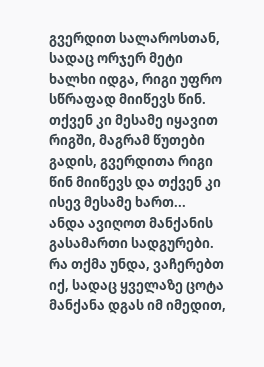გვერდით სალაროსთან, სადაც ორჯერ მეტი ხალხი იდგა, რიგი უფრო სწრაფად მიიწევს წინ. თქვენ კი მესამე იყავით რიგში, მაგრამ წუთები გადის, გვერდითა რიგი წინ მიიწევს და თქვენ კი ისევ მესამე ხართ...
ანდა ავიღოთ მანქანის გასამართი სადგურები. რა თქმა უნდა, ვაჩერებთ იქ, სადაც ყველაზე ცოტა მანქანა დგას იმ იმედით,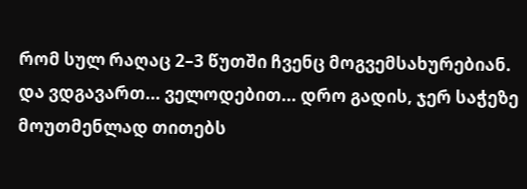რომ სულ რაღაც 2–3 წუთში ჩვენც მოგვემსახურებიან. და ვდგავართ... ველოდებით... დრო გადის, ჯერ საჭეზე მოუთმენლად თითებს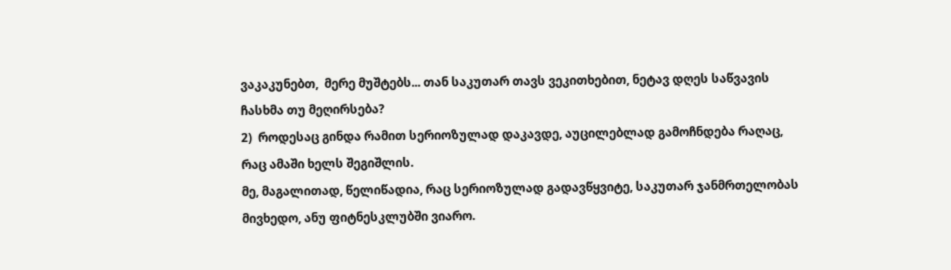ვაკაკუნებთ,  მერე მუშტებს... თან საკუთარ თავს ვეკითხებით, ნეტავ დღეს საწვავის ჩასხმა თუ მეღირსება?
2)  როდესაც გინდა რამით სერიოზულად დაკავდე, აუცილებლად გამოჩნდება რაღაც, რაც ამაში ხელს შეგიშლის.
მე, მაგალითად, წელიწადია, რაც სერიოზულად გადავწყვიტე, საკუთარ ჯანმრთელობას მივხედო, ანუ ფიტნესკლუბში ვიარო.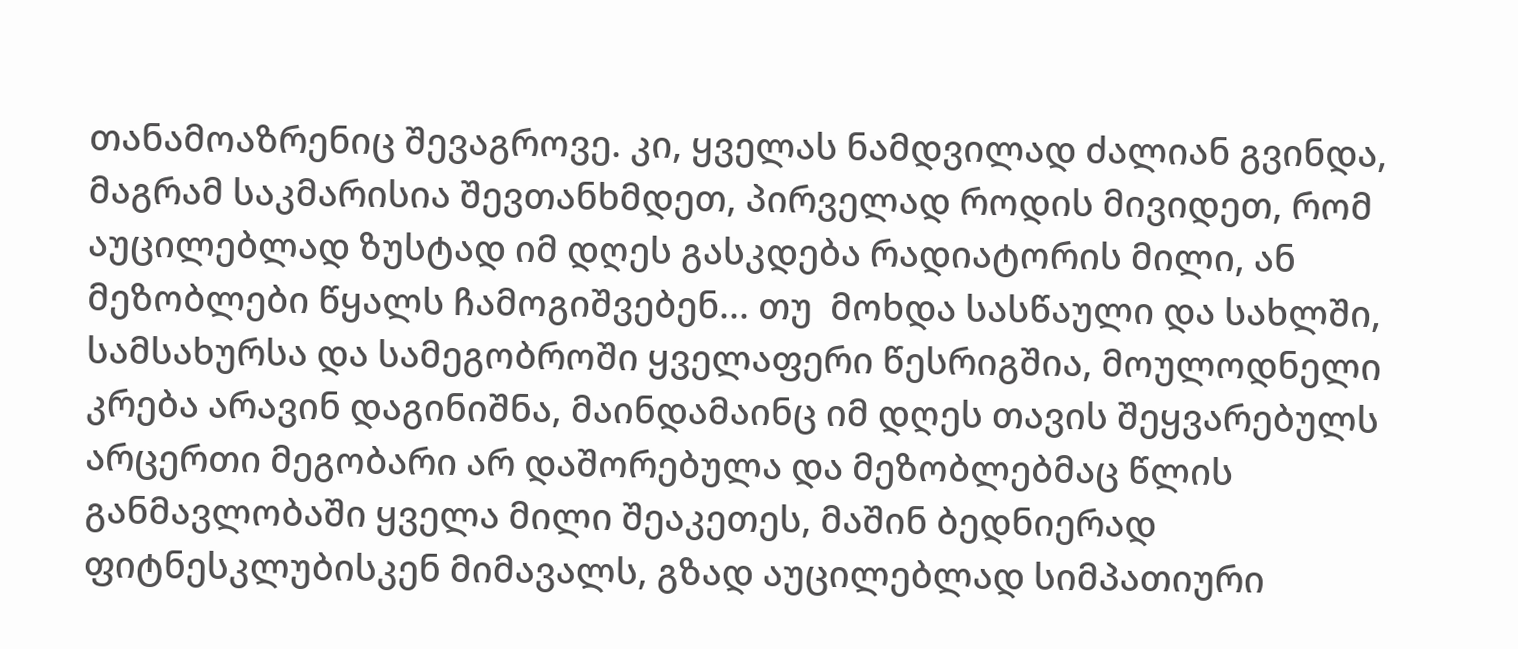თანამოაზრენიც შევაგროვე. კი, ყველას ნამდვილად ძალიან გვინდა, მაგრამ საკმარისია შევთანხმდეთ, პირველად როდის მივიდეთ, რომ აუცილებლად ზუსტად იმ დღეს გასკდება რადიატორის მილი, ან მეზობლები წყალს ჩამოგიშვებენ... თუ  მოხდა სასწაული და სახლში, სამსახურსა და სამეგობროში ყველაფერი წესრიგშია, მოულოდნელი კრება არავინ დაგინიშნა, მაინდამაინც იმ დღეს თავის შეყვარებულს არცერთი მეგობარი არ დაშორებულა და მეზობლებმაც წლის განმავლობაში ყველა მილი შეაკეთეს, მაშინ ბედნიერად ფიტნესკლუბისკენ მიმავალს, გზად აუცილებლად სიმპათიური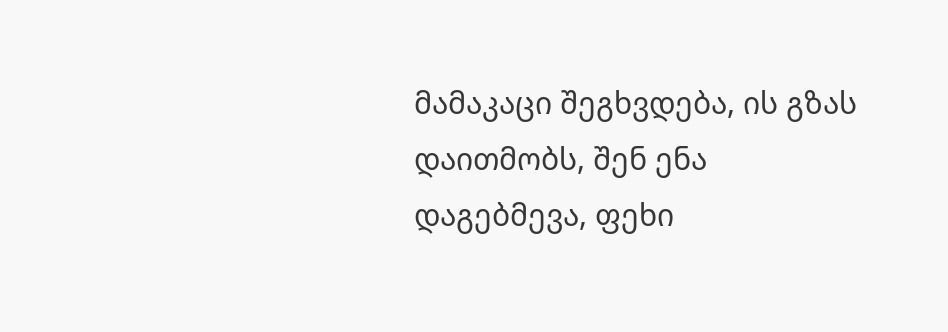მამაკაცი შეგხვდება, ის გზას დაითმობს, შენ ენა დაგებმევა, ფეხი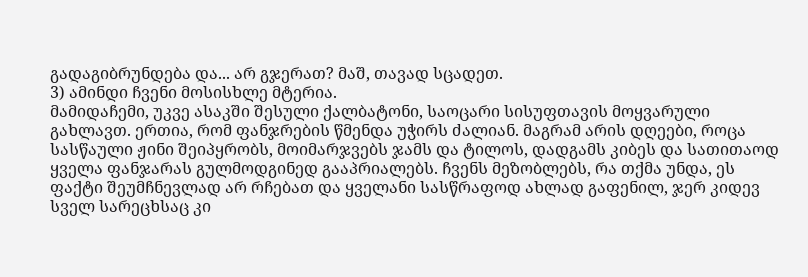გადაგიბრუნდება და... არ გჯერათ? მაშ, თავად სცადეთ.
3) ამინდი ჩვენი მოსისხლე მტერია.
მამიდაჩემი, უკვე ასაკში შესული ქალბატონი, საოცარი სისუფთავის მოყვარული გახლავთ. ერთია, რომ ფანჯრების წმენდა უჭირს ძალიან. მაგრამ არის დღეები, როცა სასწაული ჟინი შეიპყრობს, მოიმარჯვებს ჯამს და ტილოს, დადგამს კიბეს და სათითაოდ ყველა ფანჯარას გულმოდგინედ გააპრიალებს. ჩვენს მეზობლებს, რა თქმა უნდა, ეს ფაქტი შეუმჩნევლად არ რჩებათ და ყველანი სასწრაფოდ ახლად გაფენილ, ჯერ კიდევ სველ სარეცხსაც კი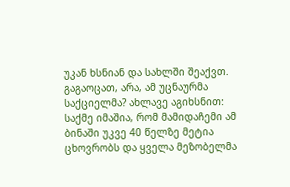უკან ხსნიან და სახლში შეაქვთ. გაგაოცათ, არა, ამ უცნაურმა საქციელმა? ახლავე აგიხსნით: საქმე იმაშია, რომ მამიდაჩემი ამ ბინაში უკვე 40 წელზე მეტია ცხოვრობს და ყველა მეზობელმა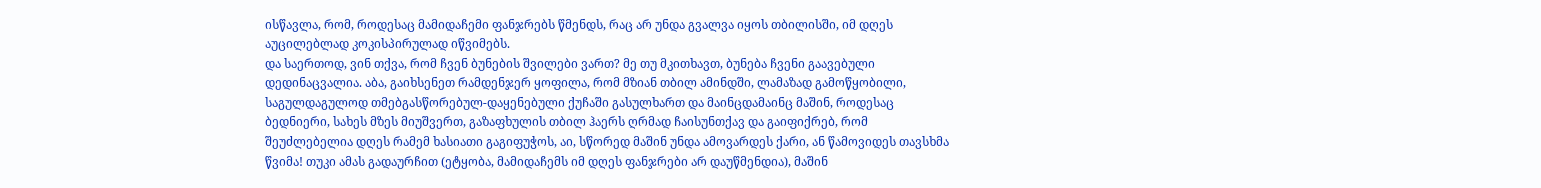ისწავლა, რომ, როდესაც მამიდაჩემი ფანჯრებს წმენდს, რაც არ უნდა გვალვა იყოს თბილისში, იმ დღეს აუცილებლად კოკისპირულად იწვიმებს.
და საერთოდ, ვინ თქვა, რომ ჩვენ ბუნების შვილები ვართ? მე თუ მკითხავთ, ბუნება ჩვენი გაავებული დედინაცვალია. აბა, გაიხსენეთ რამდენჯერ ყოფილა, რომ მზიან თბილ ამინდში, ლამაზად გამოწყობილი, საგულდაგულოდ თმებგასწორებულ-დაყენებული ქუჩაში გასულხართ და მაინცდამაინც მაშინ, როდესაც ბედნიერი, სახეს მზეს მიუშვერთ, გაზაფხულის თბილ ჰაერს ღრმად ჩაისუნთქავ და გაიფიქრებ, რომ შეუძლებელია დღეს რამემ ხასიათი გაგიფუჭოს, აი, სწორედ მაშინ უნდა ამოვარდეს ქარი, ან წამოვიდეს თავსხმა წვიმა! თუკი ამას გადაურჩით (ეტყობა, მამიდაჩემს იმ დღეს ფანჯრები არ დაუწმენდია), მაშინ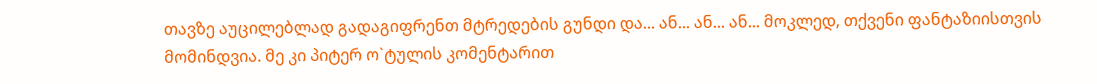თავზე აუცილებლად გადაგიფრენთ მტრედების გუნდი და... ან... ან... ან... მოკლედ, თქვენი ფანტაზიისთვის მომინდვია. მე კი პიტერ ო`ტულის კომენტარით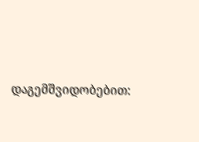დაგემშვიდობებით: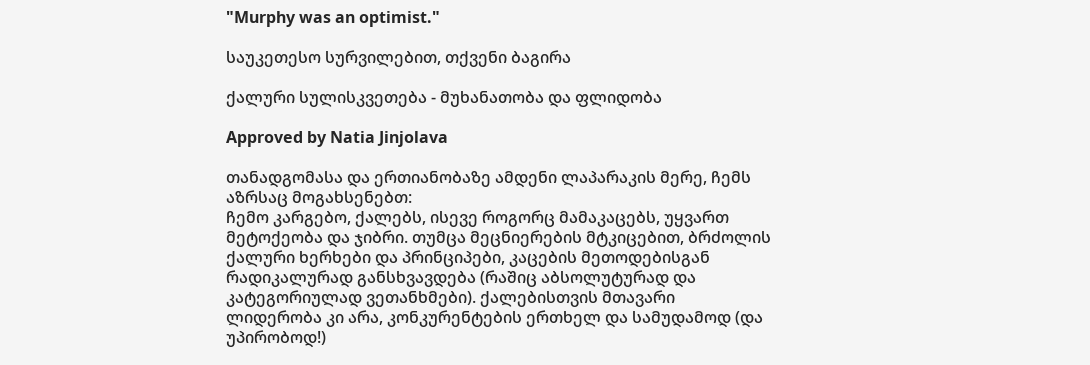"Murphy was an optimist."

საუკეთესო სურვილებით, თქვენი ბაგირა

ქალური სულისკვეთება - მუხანათობა და ფლიდობა

Approved by Natia Jinjolava

თანადგომასა და ერთიანობაზე ამდენი ლაპარაკის მერე, ჩემს აზრსაც მოგახსენებთ:
ჩემო კარგებო, ქალებს, ისევე როგორც მამაკაცებს, უყვართ მეტოქეობა და ჯიბრი. თუმცა მეცნიერების მტკიცებით, ბრძოლის ქალური ხერხები და პრინციპები, კაცების მეთოდებისგან რადიკალურად განსხვავდება (რაშიც აბსოლუტურად და კატეგორიულად ვეთანხმები). ქალებისთვის მთავარი ლიდერობა კი არა, კონკურენტების ერთხელ და სამუდამოდ (და უპირობოდ!)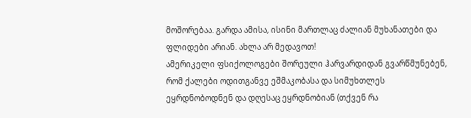მოშორებაა. გარდა ამისა, ისინი მართლაც ძალიან მუხანათები და ფლიდები არიან. ახლა არ მედავოთ!
ამერიკელი ფსიქოლოგები შორეული ჰარვარდიდან გვარწმუნებენ, რომ ქალები ოდითგანვე ეშმაკობასა და სიმუხთლეს ეყრდნობოდნენ და დღესაც ეყრდნობიან (თქვენ რა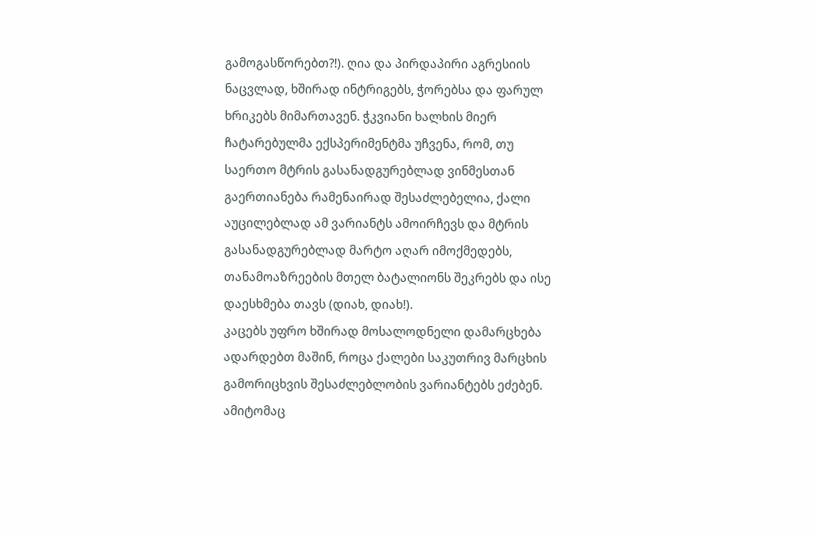გამოგასწორებთ?!). ღია და პირდაპირი აგრესიის ნაცვლად, ხშირად ინტრიგებს, ჭორებსა და ფარულ ხრიკებს მიმართავენ. ჭკვიანი ხალხის მიერ ჩატარებულმა ექსპერიმენტმა უჩვენა, რომ, თუ საერთო მტრის გასანადგურებლად ვინმესთან გაერთიანება რამენაირად შესაძლებელია, ქალი აუცილებლად ამ ვარიანტს ამოირჩევს და მტრის გასანადგურებლად მარტო აღარ იმოქმედებს, თანამოაზრეების მთელ ბატალიონს შეკრებს და ისე დაესხმება თავს (დიახ, დიახ!).
კაცებს უფრო ხშირად მოსალოდნელი დამარცხება ადარდებთ მაშინ, როცა ქალები საკუთრივ მარცხის გამორიცხვის შესაძლებლობის ვარიანტებს ეძებენ. ამიტომაც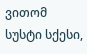ვითომ სუსტი სქესი,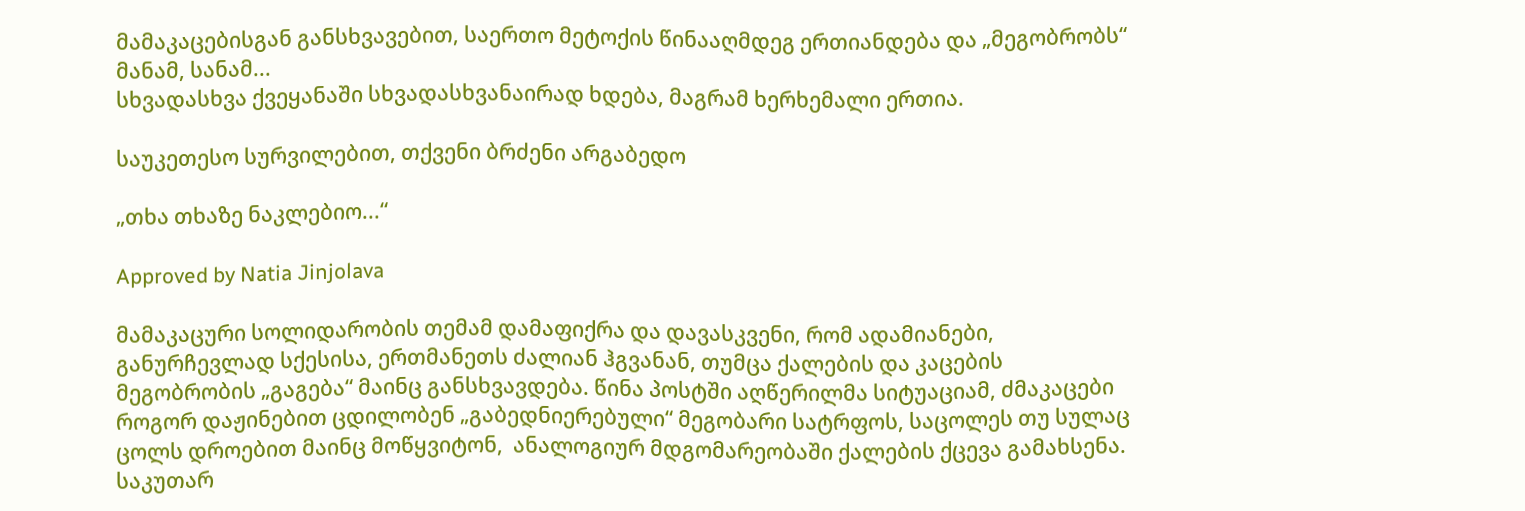მამაკაცებისგან განსხვავებით, საერთო მეტოქის წინააღმდეგ ერთიანდება და „მეგობრობს“ მანამ, სანამ...
სხვადასხვა ქვეყანაში სხვადასხვანაირად ხდება, მაგრამ ხერხემალი ერთია.

საუკეთესო სურვილებით, თქვენი ბრძენი არგაბედო

„თხა თხაზე ნაკლებიო...“

Approved by Natia Jinjolava

მამაკაცური სოლიდარობის თემამ დამაფიქრა და დავასკვენი, რომ ადამიანები, განურჩევლად სქესისა, ერთმანეთს ძალიან ჰგვანან, თუმცა ქალების და კაცების მეგობრობის „გაგება“ მაინც განსხვავდება. წინა პოსტში აღწერილმა სიტუაციამ, ძმაკაცები როგორ დაჟინებით ცდილობენ „გაბედნიერებული“ მეგობარი სატრფოს, საცოლეს თუ სულაც ცოლს დროებით მაინც მოწყვიტონ,  ანალოგიურ მდგომარეობაში ქალების ქცევა გამახსენა. საკუთარ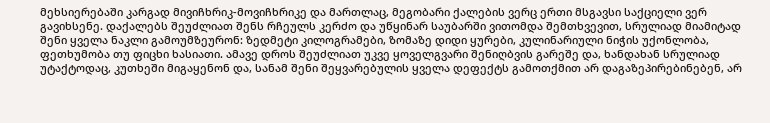მეხსიერებაში კარგად მივიჩხრიკ-მოვიჩხრიკე და მართლაც, მეგობარი ქალების ვერც ერთი მსგავსი საქციელი ვერ გავიხსენე. დაქალებს შეუძლიათ შენს რჩეულს კერძო და უწყინარ საუბარში ვითომდა შემთხვევით, სრულიად მიამიტად შენი ყველა ნაკლი გამოუმზეურონ: ზედმეტი კილოგრამები, ზომაზე დიდი ყურები, კულინარიული ნიჭის უქონლობა, ფეთხუმობა თუ ფიცხი ხასიათი. ამავე დროს შეუძლიათ უკვე ყოველგვარი შენიღბვის გარეშე და, ხანდახან სრულიად უტაქტოდაც, კუთხეში მიგაყენონ და, სანამ შენი შეყვარებულის ყველა დეფექტს გამოთქმით არ დაგაზეპირებინებენ, არ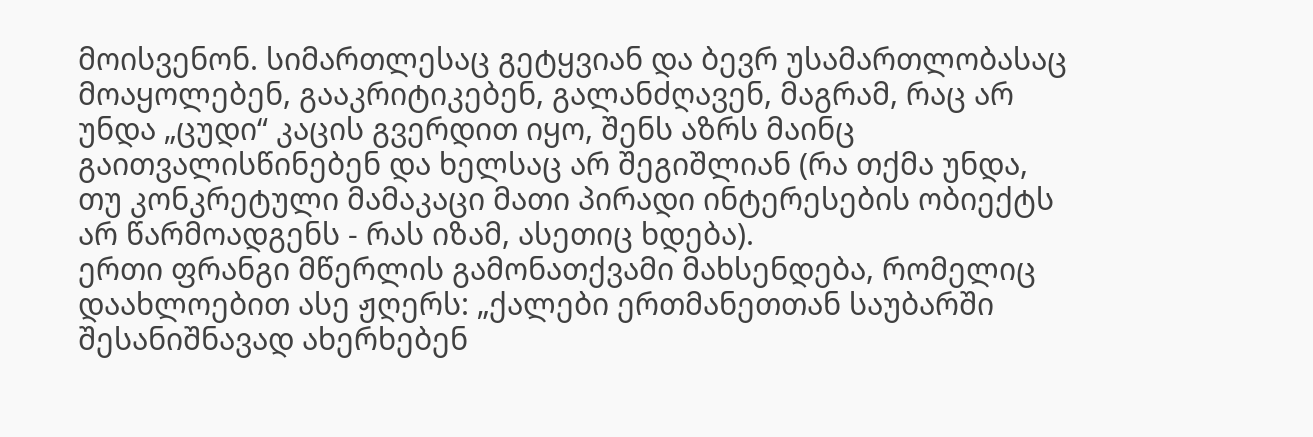მოისვენონ. სიმართლესაც გეტყვიან და ბევრ უსამართლობასაც მოაყოლებენ, გააკრიტიკებენ, გალანძღავენ, მაგრამ, რაც არ უნდა „ცუდი“ კაცის გვერდით იყო, შენს აზრს მაინც გაითვალისწინებენ და ხელსაც არ შეგიშლიან (რა თქმა უნდა, თუ კონკრეტული მამაკაცი მათი პირადი ინტერესების ობიექტს არ წარმოადგენს - რას იზამ, ასეთიც ხდება).
ერთი ფრანგი მწერლის გამონათქვამი მახსენდება, რომელიც დაახლოებით ასე ჟღერს: „ქალები ერთმანეთთან საუბარში შესანიშნავად ახერხებენ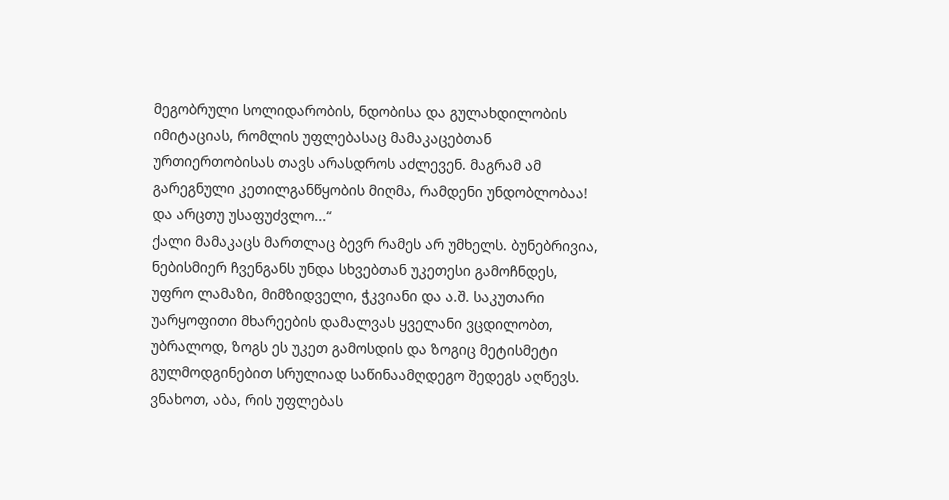მეგობრული სოლიდარობის, ნდობისა და გულახდილობის იმიტაციას, რომლის უფლებასაც მამაკაცებთან ურთიერთობისას თავს არასდროს აძლევენ. მაგრამ ამ გარეგნული კეთილგანწყობის მიღმა, რამდენი უნდობლობაა! და არცთუ უსაფუძვლო...“
ქალი მამაკაცს მართლაც ბევრ რამეს არ უმხელს. ბუნებრივია, ნებისმიერ ჩვენგანს უნდა სხვებთან უკეთესი გამოჩნდეს, უფრო ლამაზი, მიმზიდველი, ჭკვიანი და ა.შ. საკუთარი უარყოფითი მხარეების დამალვას ყველანი ვცდილობთ, უბრალოდ, ზოგს ეს უკეთ გამოსდის და ზოგიც მეტისმეტი გულმოდგინებით სრულიად საწინაამღდეგო შედეგს აღწევს.
ვნახოთ, აბა, რის უფლებას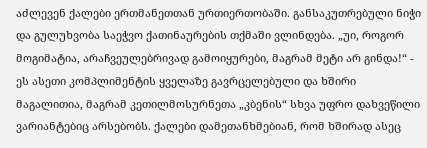აძლევენ ქალები ერთმანეთთან ურთიერთობაში. განსაკუთრებული ნიჭი და გულუხვობა საეჭვო ქათინაურების თქმაში ვლინდება. „უი, როგორ მოგიმატია, არაჩვეულებრივად გამოიყურები, მაგრამ მეტი არ გინდა!“ - ეს ასეთი კომპლიმენტის ყველაზე გავრცელებული და ხშირი მაგალითია, მაგრამ კეთილმოსურნეთა „კბენის“ სხვა უფრო დახვეწილი ვარიანტებიც არსებობს. ქალები დამეთანხმებიან, რომ ხშირად ასეც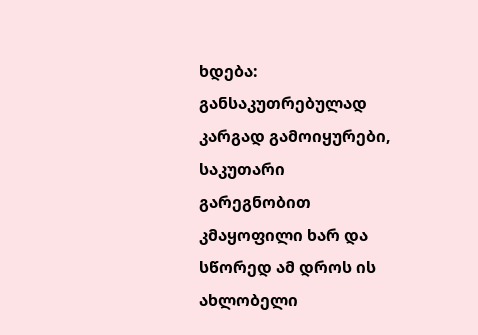ხდება: განსაკუთრებულად კარგად გამოიყურები, საკუთარი გარეგნობით კმაყოფილი ხარ და სწორედ ამ დროს ის ახლობელი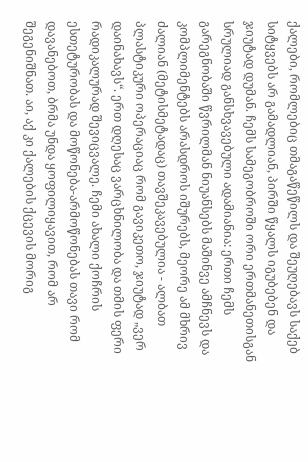ქალები, რომლებიც თმაგაწეწილს და შეუღებავს საქებ სიტყვებს არ გამადლიან, პირში წყალს იგუბებენ და ჯიუტად დუმან. ჩემს სამეგობროში ორი ერთმანეთისგან სრულიად განსხვავებული ადამიანია: ერთი ჩემს გარეგნობაში წვრილმან ნიუანსებს მაშინვე ამჩნევს და კომპლიმენტებს არასდროს იშურებს, მეორე ამ მხრივ ძალიან (მეტისმეტადაც) თავშეკავებულია - ალბათ პლასტიკური ოპერაციაც რომ გავიკეთო, ჯიუტად „ვერ დაინახავს“. ერთ დღესაც ვარცხნილობა და თმის ფერი რადიკალურად შევიცვალე. ჩემი ახალი ქოჩრის ესთეტურობას და მოწონება-არმოწონებას თავი რომ დავანებოთ, ბრმა უნდა ყოფილიყავით, რომ არ შეგენიშნათ. აი, აქ კი ქალების ქცევის მორიგ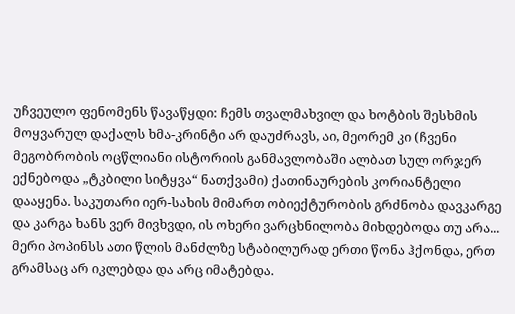უჩვეულო ფენომენს წავაწყდი: ჩემს თვალმახვილ და ხოტბის შესხმის მოყვარულ დაქალს ხმა-კრინტი არ დაუძრავს, აი, მეორემ კი (ჩვენი მეგობრობის ოცწლიანი ისტორიის განმავლობაში ალბათ სულ ორჯერ ექნებოდა „ტკბილი სიტყვა“ ნათქვამი) ქათინაურების კორიანტელი დააყენა. საკუთარი იერ-სახის მიმართ ობიექტურობის გრძნობა დავკარგე და კარგა ხანს ვერ მივხვდი, ის ოხერი ვარცხნილობა მიხდებოდა თუ არა...
მერი პოპინსს ათი წლის მანძლზე სტაბილურად ერთი წონა ჰქონდა, ერთ გრამსაც არ იკლებდა და არც იმატებდა.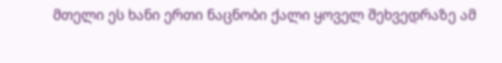მთელი ეს ხანი ერთი ნაცნობი ქალი ყოველ შეხვედრაზე ამ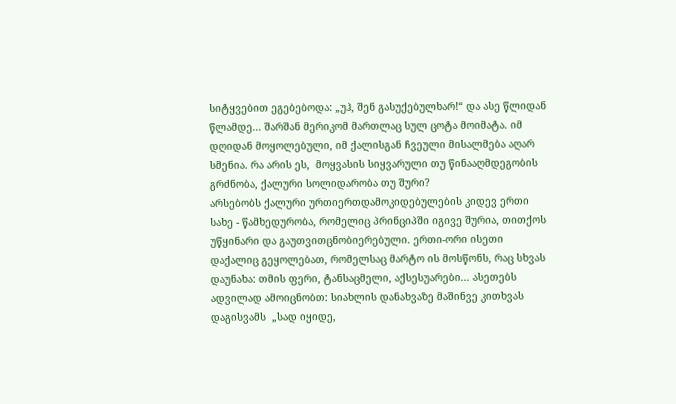სიტყვებით ეგებებოდა: „უჰ, შენ გასუქებულხარ!“ და ასე წლიდან წლამდე... შარშან მერიკომ მართლაც სულ ცოტა მოიმატა. იმ დღიდან მოყოლებული, იმ ქალისგან ჩვეული მისალმება აღარ სმენია. რა არის ეს,  მოყვასის სიყვარული თუ წინააღმდეგობის გრძნობა, ქალური სოლიდარობა თუ შური?
არსებობს ქალური ურთიერთდამოკიდებულების კიდევ ერთი სახე - წამხედურობა, რომელიც პრინციპში იგივე შურია, თითქოს უწყინარი და გაუთვითცნობიერებული. ერთი-ორი ისეთი დაქალიც გეყოლებათ, რომელსაც მარტო ის მოსწონს, რაც სხვას დაუნახა: თმის ფერი, ტანსაცმელი, აქსესუარები... ასეთებს ადვილად ამოიცნობთ: სიახლის დანახვაზე მაშინვე კითხვას დაგისვამს  „სად იყიდე,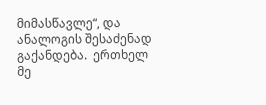მიმასწავლე“, და ანალოგის შესაძენად გაქანდება.  ერთხელ მე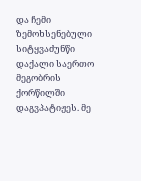და ჩემი ზემოხსენებული სიტყვაძუნწი დაქალი საერთო მეგობრის ქორწილში დაგვპატიჟეს. მე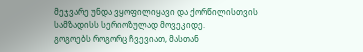მეჯვარე უნდა ვყოფილიყავი და ქორწილისთვის სამზადისს სერიოზულად მოვეკიდე.
გოგოებს როგორც ჩვევიათ, მასთან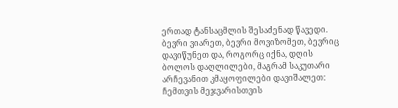ერთად ტანსაცმლის შესაძენად წავედი. ბევრი ვიარეთ, ბევრი მოვიზომეთ, ბევრიც დავიწუნეთ და, როგორც იქნა, დღის ბოლოს დაღლილები, მაგრამ საკუთარი არჩევანით კმაყოფილები დავიშალეთ: ჩემთვის მეჯვარისთვის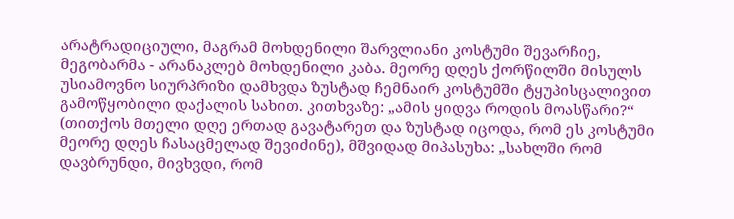არატრადიციული, მაგრამ მოხდენილი შარვლიანი კოსტუმი შევარჩიე, მეგობარმა - არანაკლებ მოხდენილი კაბა. მეორე დღეს ქორწილში მისულს უსიამოვნო სიურპრიზი დამხვდა ზუსტად ჩემნაირ კოსტუმში ტყუპისცალივით გამოწყობილი დაქალის სახით. კითხვაზე: „ამის ყიდვა როდის მოასწარი?“ (თითქოს მთელი დღე ერთად გავატარეთ და ზუსტად იცოდა, რომ ეს კოსტუმი მეორე დღეს ჩასაცმელად შევიძინე), მშვიდად მიპასუხა: „სახლში რომ დავბრუნდი, მივხვდი, რომ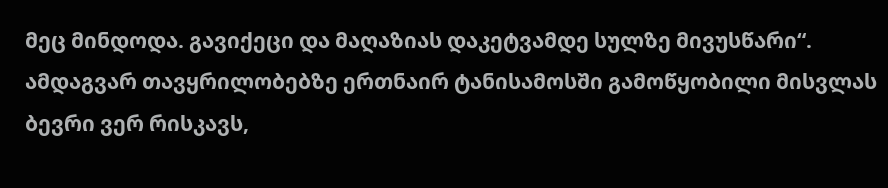მეც მინდოდა. გავიქეცი და მაღაზიას დაკეტვამდე სულზე მივუსწარი“. ამდაგვარ თავყრილობებზე ერთნაირ ტანისამოსში გამოწყობილი მისვლას ბევრი ვერ რისკავს,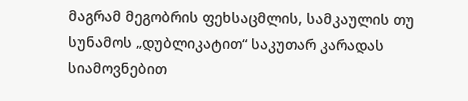მაგრამ მეგობრის ფეხსაცმლის, სამკაულის თუ სუნამოს „დუბლიკატით“ საკუთარ კარადას სიამოვნებით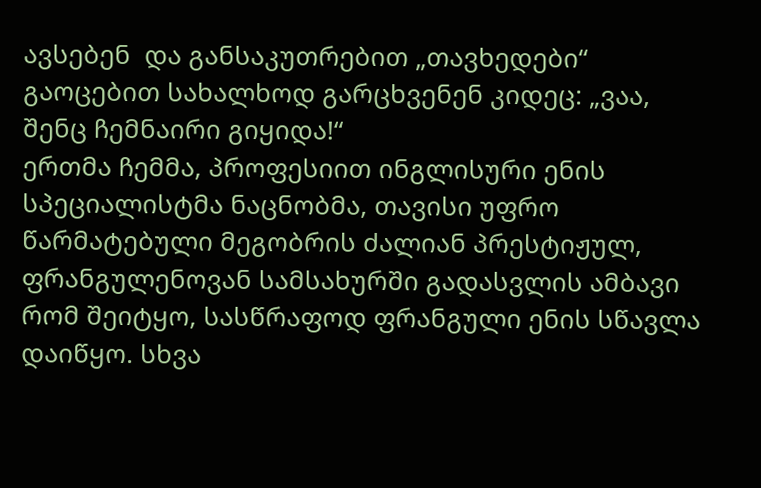ავსებენ  და განსაკუთრებით „თავხედები“ გაოცებით სახალხოდ გარცხვენენ კიდეც: „ვაა, შენც ჩემნაირი გიყიდა!“
ერთმა ჩემმა, პროფესიით ინგლისური ენის სპეციალისტმა ნაცნობმა, თავისი უფრო წარმატებული მეგობრის ძალიან პრესტიჟულ, ფრანგულენოვან სამსახურში გადასვლის ამბავი რომ შეიტყო, სასწრაფოდ ფრანგული ენის სწავლა დაიწყო. სხვა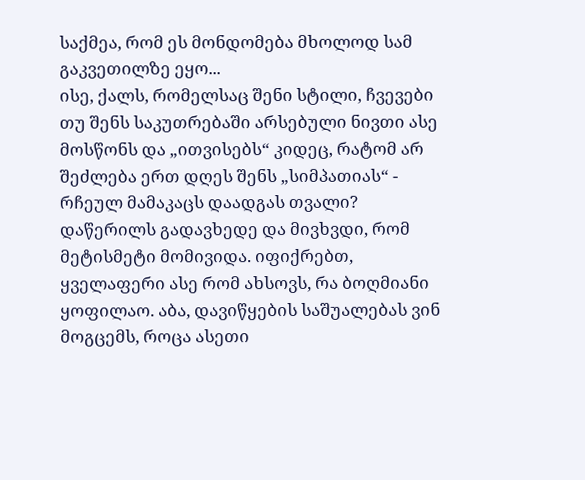საქმეა, რომ ეს მონდომება მხოლოდ სამ გაკვეთილზე ეყო...
ისე, ქალს, რომელსაც შენი სტილი, ჩვევები თუ შენს საკუთრებაში არსებული ნივთი ასე მოსწონს და „ითვისებს“ კიდეც, რატომ არ შეძლება ერთ დღეს შენს „სიმპათიას“ - რჩეულ მამაკაცს დაადგას თვალი?
დაწერილს გადავხედე და მივხვდი, რომ მეტისმეტი მომივიდა. იფიქრებთ, ყველაფერი ასე რომ ახსოვს, რა ბოღმიანი ყოფილაო. აბა, დავიწყების საშუალებას ვინ მოგცემს, როცა ასეთი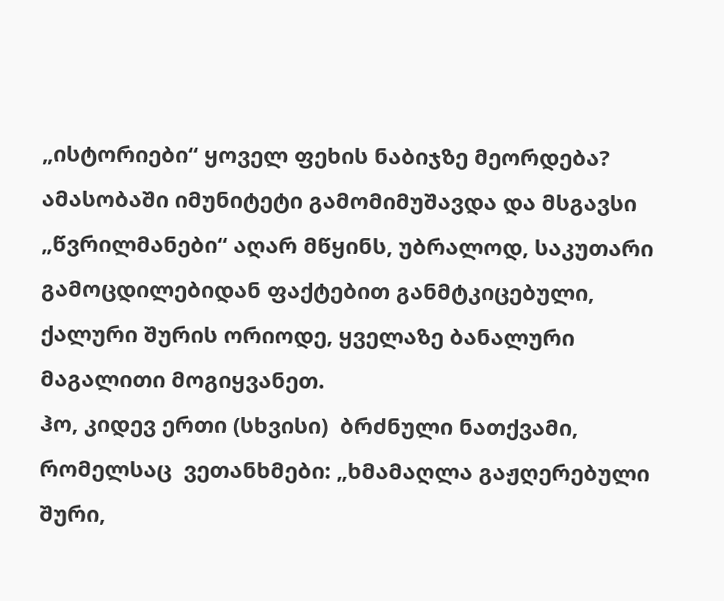„ისტორიები“ ყოველ ფეხის ნაბიჯზე მეორდება? ამასობაში იმუნიტეტი გამომიმუშავდა და მსგავსი „წვრილმანები“ აღარ მწყინს, უბრალოდ, საკუთარი გამოცდილებიდან ფაქტებით განმტკიცებული, ქალური შურის ორიოდე, ყველაზე ბანალური  მაგალითი მოგიყვანეთ.
ჰო, კიდევ ერთი (სხვისი)  ბრძნული ნათქვამი, რომელსაც  ვეთანხმები: „ხმამაღლა გაჟღერებული შური,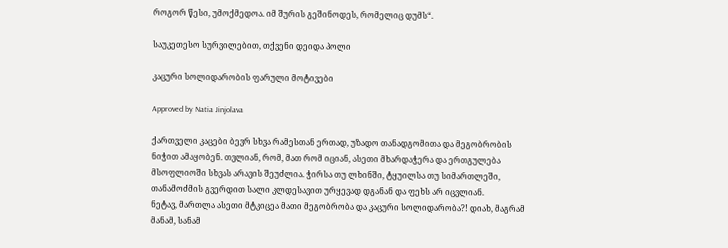როგორ წესი, უმოქმედოა. იმ შურის გეშინოდეს, რომელიც დუმს“.

საუკეთესო სურვილებით, თქვენი დეიდა პოლი

კაცური სოლიდარობის ფარული მოტივები

Approved by Natia Jinjolava

ქართველი კაცები ბევრ სხვა რამესთან ერთად, უზადო თანადგომითა და მეგობრობის ნიჭით ამაყობენ. თვლიან, რომ, მათ რომ იციან, ასეთი მხარდაჭერა და ერთგულება მსოფლიოში სხვას არავის შეუძლია. ჭირსა თუ ლხინში, ტყუილსა თუ სიმართლეში, თანამოძმის გვერდით სალი კლდესავით ურყევად დგანან და ფეხს არ იცვლიან.
ნეტავ, მართლა ასეთი მტკიცეა მათი მეგობრობა და კაცური სოლიდარობა?! დიახ, მაგრამ მანამ, სანამ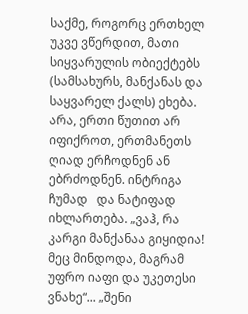საქმე, როგორც ერთხელ უკვე ვწერდით, მათი სიყვარულის ობიექტებს (სამსახურს, მანქანას და საყვარელ ქალს) ეხება.
არა, ერთი წუთით არ იფიქროთ, ერთმანეთს ღიად ერჩოდნენ ან ებრძოდნენ. ინტრიგა ჩუმად   და ნატიფად იხლართება. „ვაჰ, რა კარგი მანქანაა გიყიდია! მეც მინდოდა, მაგრამ უფრო იაფი და უკეთესი ვნახე“... „შენი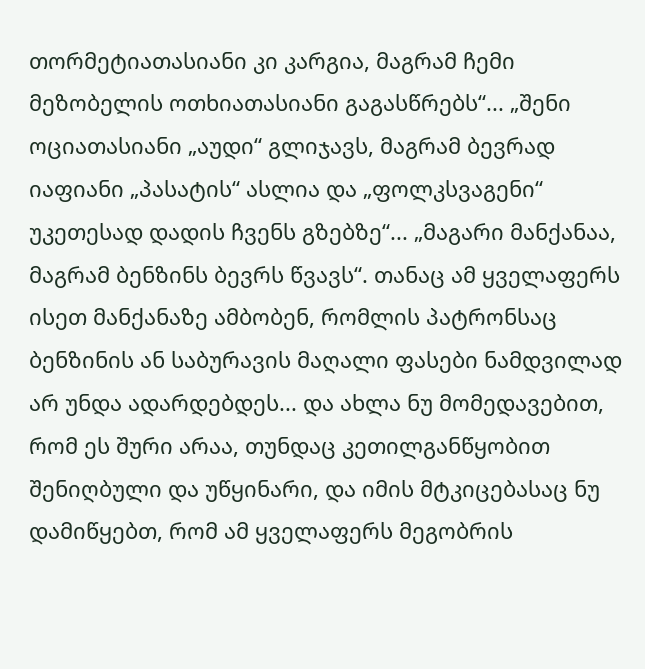თორმეტიათასიანი კი კარგია, მაგრამ ჩემი მეზობელის ოთხიათასიანი გაგასწრებს“... „შენი ოციათასიანი „აუდი“ გლიჯავს, მაგრამ ბევრად იაფიანი „პასატის“ ასლია და „ფოლკსვაგენი“ უკეთესად დადის ჩვენს გზებზე“... „მაგარი მანქანაა, მაგრამ ბენზინს ბევრს წვავს“. თანაც ამ ყველაფერს ისეთ მანქანაზე ამბობენ, რომლის პატრონსაც ბენზინის ან საბურავის მაღალი ფასები ნამდვილად არ უნდა ადარდებდეს... და ახლა ნუ მომედავებით, რომ ეს შური არაა, თუნდაც კეთილგანწყობით შენიღბული და უწყინარი, და იმის მტკიცებასაც ნუ დამიწყებთ, რომ ამ ყველაფერს მეგობრის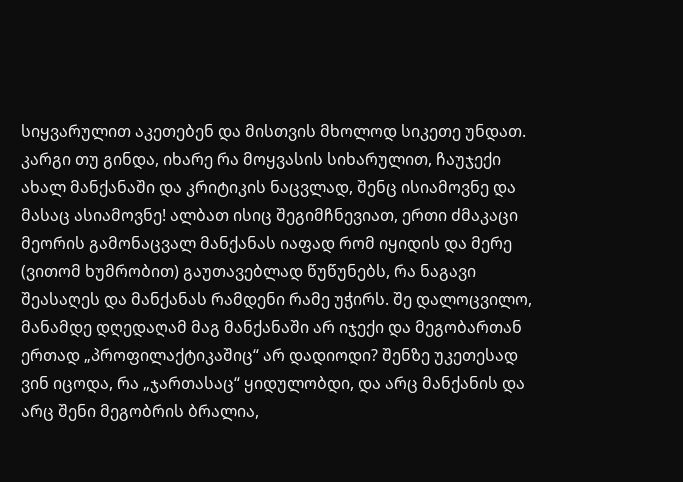სიყვარულით აკეთებენ და მისთვის მხოლოდ სიკეთე უნდათ. კარგი თუ გინდა, იხარე რა მოყვასის სიხარულით, ჩაუჯექი ახალ მანქანაში და კრიტიკის ნაცვლად, შენც ისიამოვნე და მასაც ასიამოვნე! ალბათ ისიც შეგიმჩნევიათ, ერთი ძმაკაცი მეორის გამონაცვალ მანქანას იაფად რომ იყიდის და მერე (ვითომ ხუმრობით) გაუთავებლად წუწუნებს, რა ნაგავი შეასაღეს და მანქანას რამდენი რამე უჭირს. შე დალოცვილო, მანამდე დღედაღამ მაგ მანქანაში არ იჯექი და მეგობართან ერთად „პროფილაქტიკაშიც“ არ დადიოდი? შენზე უკეთესად ვინ იცოდა, რა „ჯართასაც“ ყიდულობდი, და არც მანქანის და არც შენი მეგობრის ბრალია,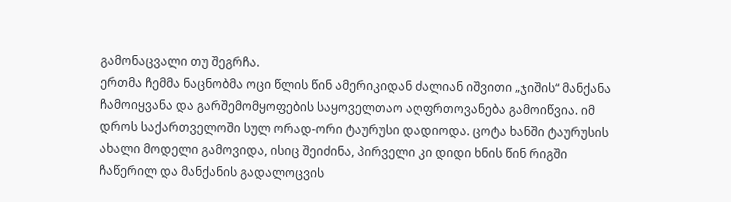გამონაცვალი თუ შეგრჩა.
ერთმა ჩემმა ნაცნობმა ოცი წლის წინ ამერიკიდან ძალიან იშვითი „ჯიშის“ მანქანა ჩამოიყვანა და გარშემომყოფების საყოველთაო აღფრთოვანება გამოიწვია. იმ დროს საქართველოში სულ ორად-ორი ტაურუსი დადიოდა. ცოტა ხანში ტაურუსის ახალი მოდელი გამოვიდა, ისიც შეიძინა, პირველი კი დიდი ხნის წინ რიგში ჩაწერილ და მანქანის გადალოცვის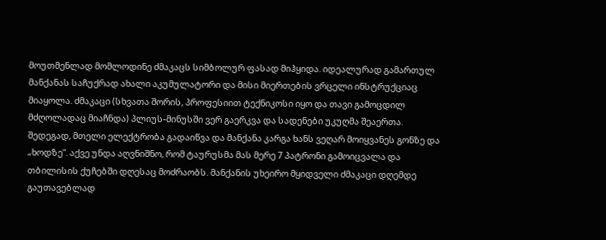მოუთმენლად მომლოდინე ძმაკაცს სიმბოლურ ფასად მიჰყიდა. იდეალურად გამართულ მანქანას საჩუქრად ახალი აკუმულატორი და მისი მიერთების ვრცელი ინსტრუქციაც მიაყოლა. ძმაკაცი (სხვათა შორის, პროფესიით ტექნიკოსი იყო და თავი გამოცდილ მძღოლადაც მიაჩნდა) პლიუს-მინუსში ვერ გაერკვა და სადენები უკუღმა შეაერთა. შედეგად, მთელი ელექტრობა გადაიწვა და მანქანა კარგა ხანს ვეღარ მოიყვანეს გონზე და „ხოდზე“. აქვე უნდა აღვნიშნო, რომ ტაურუსმა მას მერე 7 პატრონი გამოიცვალა და თბილისის ქუჩებში დღესაც მოძრაობს. მანქანის უხეირო მყიდველი ძმაკაცი დღემდე გაუთავებლად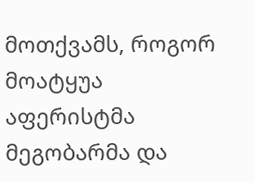მოთქვამს, როგორ მოატყუა აფერისტმა მეგობარმა და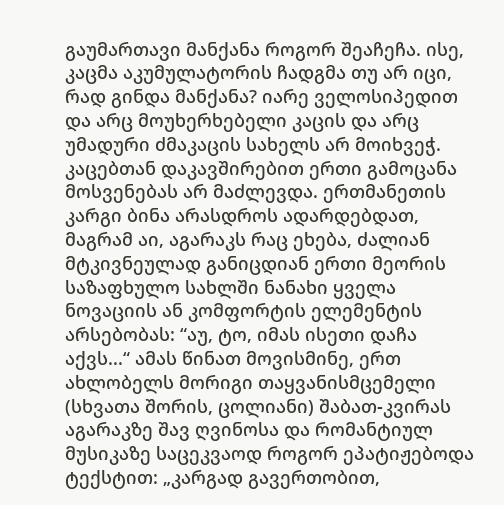გაუმართავი მანქანა როგორ შეაჩეჩა. ისე, კაცმა აკუმულატორის ჩადგმა თუ არ იცი, რად გინდა მანქანა? იარე ველოსიპედით და არც მოუხერხებელი კაცის და არც უმადური ძმაკაცის სახელს არ მოიხვეჭ.
კაცებთან დაკავშირებით ერთი გამოცანა მოსვენებას არ მაძლევდა. ერთმანეთის კარგი ბინა არასდროს ადარდებდათ, მაგრამ აი, აგარაკს რაც ეხება, ძალიან მტკივნეულად განიცდიან ერთი მეორის საზაფხულო სახლში ნანახი ყველა ნოვაციის ან კომფორტის ელემენტის არსებობას: “აუ, ტო, იმას ისეთი დაჩა აქვს...“ ამას წინათ მოვისმინე, ერთ ახლობელს მორიგი თაყვანისმცემელი (სხვათა შორის, ცოლიანი) შაბათ-კვირას აგარაკზე შავ ღვინოსა და რომანტიულ მუსიკაზე საცეკვაოდ როგორ ეპატიჟებოდა ტექსტით: „კარგად გავერთობით,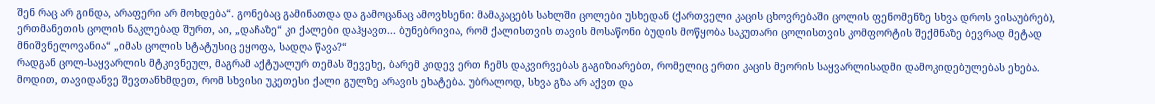შენ რაც არ გინდა, არაფერი არ მოხდება“. გონებაც გამინათდა და გამოცანაც ამოვხსენი: მამაკაცებს სახლში ცოლები უსხედან (ქართველი კაცის ცხოვრებაში ცოლის ფენომენზე სხვა დროს ვისაუბრებ), ერთმანეთის ცოლის ნაკლებად შურთ, აი, „დაჩაზე“ კი ქალები დაჰყავთ... ბუნებრივია, რომ ქალისთვის თავის მოსაწონი ბუდის მოწყობა საკუთარი ცოლისთვის კომფორტის შექმნაზე ბევრად მეტად მნიშვნელოვანია“ „იმას ცოლის სტატუსიც ეყოფა, სადღა წავა?“
რადგან ცოლ-საყვარლის მტკივნეულ, მაგრამ აქტუალურ თემას შევეხე, ბარემ კიდევ ერთ ჩემს დაკვირვებას გაგიზიარებთ, რომელიც ერთი კაცის მეორის საყვარლისადმი დამოკიდებულებას ეხება. მოდით, თავიდანვე შევთანხმდეთ, რომ სხვისი უკეთესი ქალი გულზე არავის ეხატება. უბრალოდ, სხვა გზა არ აქვთ და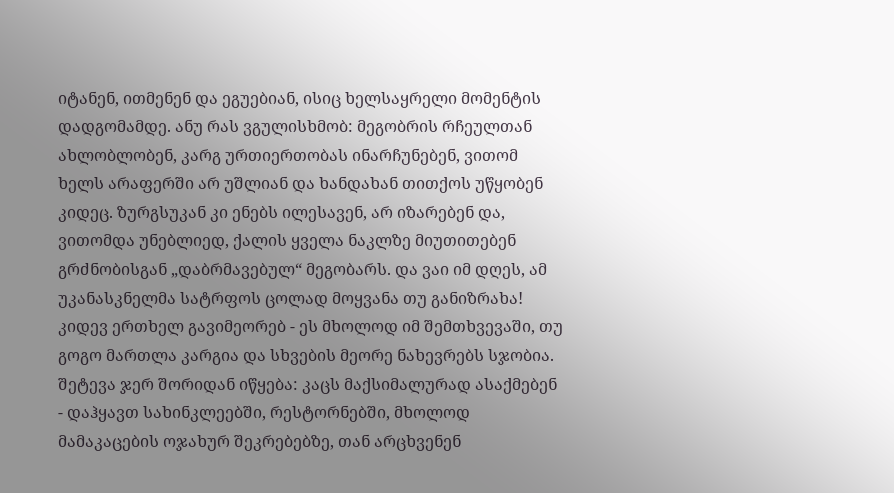იტანენ, ითმენენ და ეგუებიან, ისიც ხელსაყრელი მომენტის დადგომამდე. ანუ რას ვგულისხმობ: მეგობრის რჩეულთან ახლობლობენ, კარგ ურთიერთობას ინარჩუნებენ, ვითომ ხელს არაფერში არ უშლიან და ხანდახან თითქოს უწყობენ კიდეც. ზურგსუკან კი ენებს ილესავენ, არ იზარებენ და, ვითომდა უნებლიედ, ქალის ყველა ნაკლზე მიუთითებენ გრძნობისგან „დაბრმავებულ“ მეგობარს. და ვაი იმ დღეს, ამ უკანასკნელმა სატრფოს ცოლად მოყვანა თუ განიზრახა! კიდევ ერთხელ გავიმეორებ - ეს მხოლოდ იმ შემთხვევაში, თუ გოგო მართლა კარგია და სხვების მეორე ნახევრებს სჯობია. შეტევა ჯერ შორიდან იწყება: კაცს მაქსიმალურად ასაქმებენ - დაჰყავთ სახინკლეებში, რესტორნებში, მხოლოდ მამაკაცების ოჯახურ შეკრებებზე, თან არცხვენენ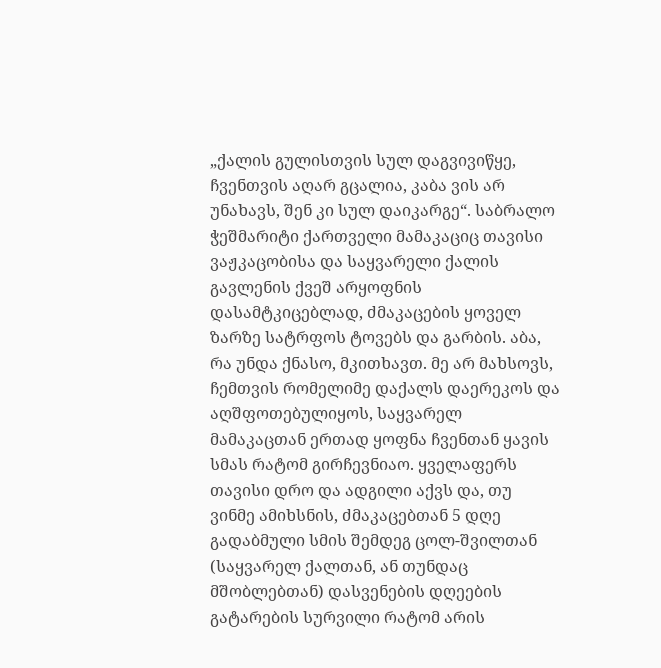„ქალის გულისთვის სულ დაგვივიწყე, ჩვენთვის აღარ გცალია, კაბა ვის არ უნახავს, შენ კი სულ დაიკარგე“. საბრალო ჭეშმარიტი ქართველი მამაკაციც თავისი ვაჟკაცობისა და საყვარელი ქალის გავლენის ქვეშ არყოფნის დასამტკიცებლად, ძმაკაცების ყოველ ზარზე სატრფოს ტოვებს და გარბის. აბა, რა უნდა ქნასო, მკითხავთ. მე არ მახსოვს, ჩემთვის რომელიმე დაქალს დაერეკოს და აღშფოთებულიყოს, საყვარელ მამაკაცთან ერთად ყოფნა ჩვენთან ყავის სმას რატომ გირჩევნიაო. ყველაფერს თავისი დრო და ადგილი აქვს და, თუ ვინმე ამიხსნის, ძმაკაცებთან 5 დღე გადაბმული სმის შემდეგ ცოლ-შვილთან (საყვარელ ქალთან, ან თუნდაც მშობლებთან) დასვენების დღეების გატარების სურვილი რატომ არის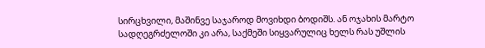სირცხვილი, მაშინვე საჯაროდ მოვიხდი ბოდიშს. ან ოჯახის მარტო სადღეგრძელოში კი არა, საქმეში სიყვარულიც ხელს რას უშლის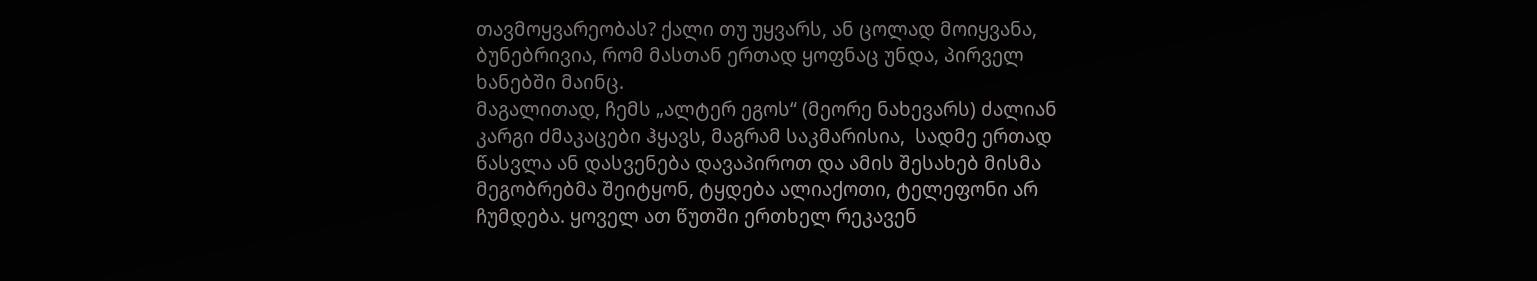თავმოყვარეობას? ქალი თუ უყვარს, ან ცოლად მოიყვანა, ბუნებრივია, რომ მასთან ერთად ყოფნაც უნდა, პირველ ხანებში მაინც.
მაგალითად, ჩემს „ალტერ ეგოს“ (მეორე ნახევარს) ძალიან კარგი ძმაკაცები ჰყავს, მაგრამ საკმარისია,  სადმე ერთად წასვლა ან დასვენება დავაპიროთ და ამის შესახებ მისმა მეგობრებმა შეიტყონ, ტყდება ალიაქოთი, ტელეფონი არ ჩუმდება. ყოველ ათ წუთში ერთხელ რეკავენ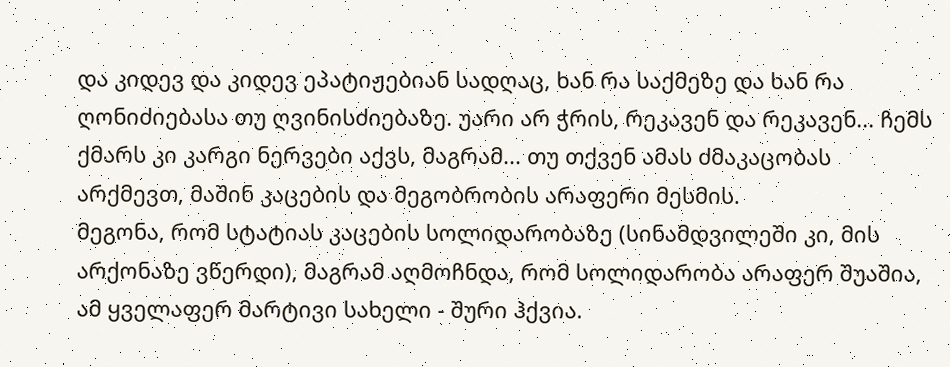და კიდევ და კიდევ ეპატიჟებიან სადღაც, ხან რა საქმეზე და ხან რა ღონიძიებასა თუ ღვინისძიებაზე. უარი არ ჭრის, რეკავენ და რეკავენ... ჩემს ქმარს კი კარგი ნერვები აქვს, მაგრამ... თუ თქვენ ამას ძმაკაცობას არქმევთ, მაშინ კაცების და მეგობრობის არაფერი მესმის.
მეგონა, რომ სტატიას კაცების სოლიდარობაზე (სინამდვილეში კი, მის არქონაზე ვწერდი), მაგრამ აღმოჩნდა, რომ სოლიდარობა არაფერ შუაშია, ამ ყველაფერ მარტივი სახელი - შური ჰქვია.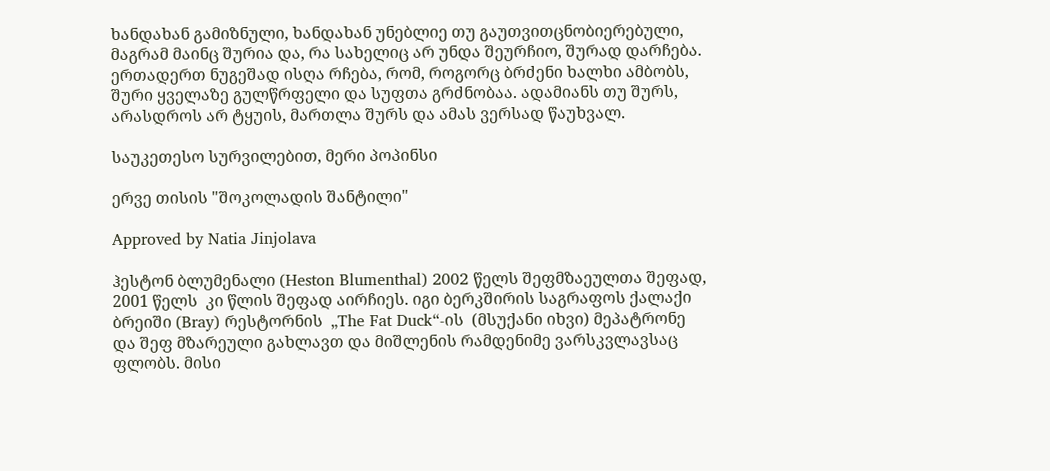ხანდახან გამიზნული, ხანდახან უნებლიე თუ გაუთვითცნობიერებული, მაგრამ მაინც შურია და, რა სახელიც არ უნდა შეურჩიო, შურად დარჩება. ერთადერთ ნუგეშად ისღა რჩება, რომ, როგორც ბრძენი ხალხი ამბობს, შური ყველაზე გულწრფელი და სუფთა გრძნობაა. ადამიანს თუ შურს, არასდროს არ ტყუის, მართლა შურს და ამას ვერსად წაუხვალ.

საუკეთესო სურვილებით, მერი პოპინსი

ერვე თისის "შოკოლადის შანტილი"

Approved by Natia Jinjolava

ჰესტონ ბლუმენალი (Heston Blumenthal) 2002 წელს შეფმზაეულთა შეფად, 2001 წელს  კი წლის შეფად აირჩიეს. იგი ბერკშირის საგრაფოს ქალაქი ბრეიში (Bray) რესტორნის  „The Fat Duck“-ის  (მსუქანი იხვი) მეპატრონე და შეფ მზარეული გახლავთ და მიშლენის რამდენიმე ვარსკვლავსაც ფლობს. მისი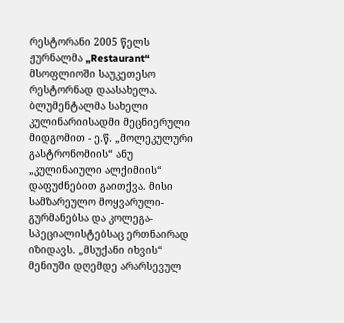რესტორანი 2005 წელს  ჟურნალმა „Restaurant“ მსოფლიოში საუკეთესო რესტორნად დაასახელა. ბლუმენტალმა სახელი კულინარიისადმი მეცნიერული მიდგომით - ე.წ. „მოლეკულური გასტრონომიის“ ანუ „კულინაიული ალქიმიის“ დაფუძნებით გაითქვა. მისი სამზარეულო მოყვარული-გურმანებსა და კოლეგა-სპეციალისტებსაც ერთნაირად იზიდავს. „მსუქანი იხვის“ მენიუში დღემდე არარსევულ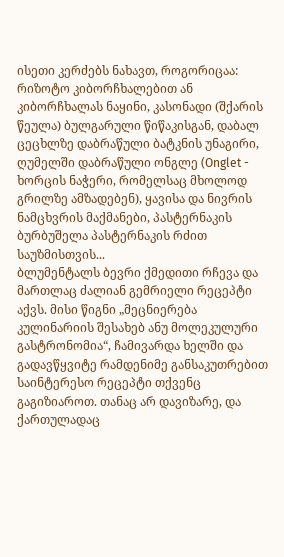ისეთი კერძებს ნახავთ, როგორიცაა: რიზოტო კიბორჩხალებით ან კიბორჩხალას ნაყინი, კასონადი (შქარის წეულა) ბულგარული წიწაკისგან, დაბალ ცეცხლზე დაბრაწული ბატკნის უნაგირი, ღუმელში დაბრაწული ონგლე (Onglet - ხორცის ნაჭერი, რომელსაც მხოლოდ გრილზე ამზადებენ), ყავისა და ნივრის ნამცხვრის მაქმანები, პასტერნაკის ბურბუშელა პასტერნაკის რძით საუზმისთვის...
ბლუმენტალს ბევრი ქმედითი რჩევა და მართლაც ძალიან გემრიელი რეცეპტი აქვს. მისი წიგნი „მეცნიერება კულინარიის შესახებ ანუ მოლეკულური გასტრონომია“, ჩამივარდა ხელში და გადავწყვიტე რამდენიმე განსაკუთრებით საინტერესო რეცეპტი თქვენც გაგიზიაროთ. თანაც არ დავიზარე, და ქართულადაც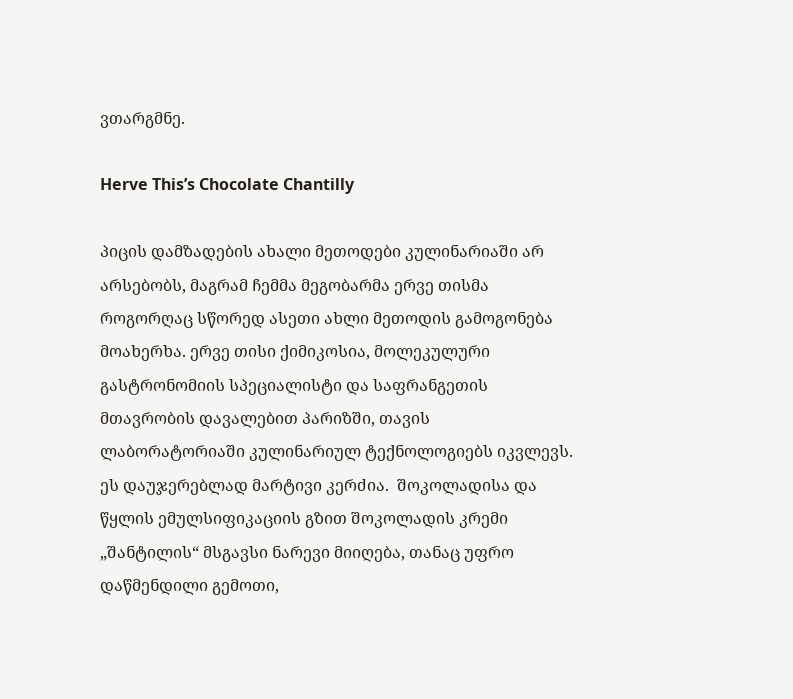ვთარგმნე.

Herve This’s Chocolate Chantilly

პიცის დამზადების ახალი მეთოდები კულინარიაში არ არსებობს, მაგრამ ჩემმა მეგობარმა ერვე თისმა როგორღაც სწორედ ასეთი ახლი მეთოდის გამოგონება მოახერხა. ერვე თისი ქიმიკოსია, მოლეკულური გასტრონომიის სპეციალისტი და საფრანგეთის მთავრობის დავალებით პარიზში, თავის ლაბორატორიაში კულინარიულ ტექნოლოგიებს იკვლევს.
ეს დაუჯერებლად მარტივი კერძია.  შოკოლადისა და წყლის ემულსიფიკაციის გზით შოკოლადის კრემი „შანტილის“ მსგავსი ნარევი მიიღება, თანაც უფრო დაწმენდილი გემოთი,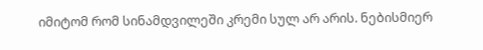იმიტომ რომ სინამდვილეში კრემი სულ არ არის. ნებისმიერ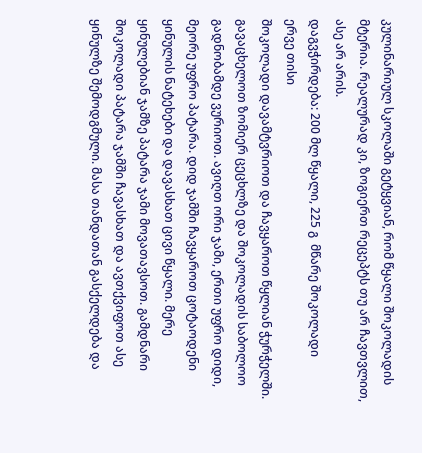კულინარიულ სკოლაში გეტყვიან, რომ წყალი შოკოლადის მტერია. რეალურად კი, ზოგიერთ რეცეპტს თუ არ ჩავთვლით, ასე არ არის.
დაგვჭირდება: 200 მლ წყალი, 225 გ  მწარე შოკოლადი
ერვე თისი
შოკოლადი დავამტვრიოთ და ჩავყაროთ წყლიან ჭურჭელში. გავაცხელოთ ზომიერ ცეცხლზე და შოკოლადის საბოლოო გადნობამდე ვურიოთ. ავიღთ ორი ჯამი, ერთი უფრო დიდი, მეორე უფრო პატარა. დიდ ჯამში ჩავყაროთ ცოტაოდენი ყინულის ნატეხები და დავასხათ ცივი წყალი. მერე ყინულებიან ჯამზე პატარა ჯამი მოვათავსოთ. გამდნარი შოკოლადი პატარა ჯამში ჩავასხათ და ავთქვიფოთ ასე ყინულზე შემოდგმული. მასა თანდათან გასქელდება და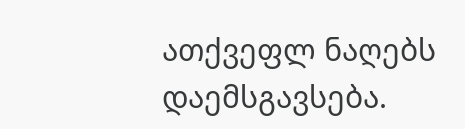ათქვეფლ ნაღებს დაემსგავსება.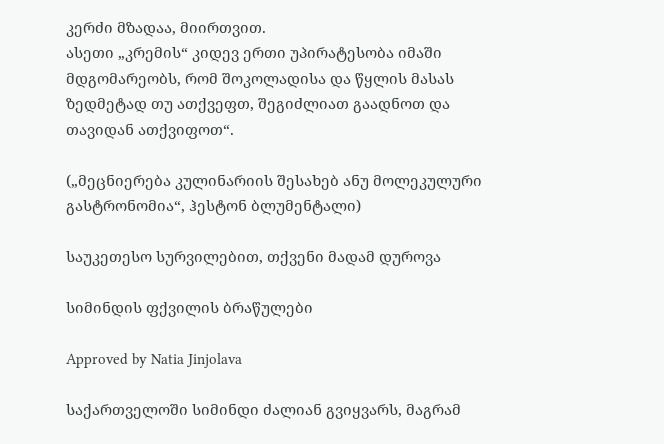კერძი მზადაა, მიირთვით.
ასეთი „კრემის“ კიდევ ერთი უპირატესობა იმაში მდგომარეობს, რომ შოკოლადისა და წყლის მასას ზედმეტად თუ ათქვეფთ, შეგიძლიათ გაადნოთ და თავიდან ათქვიფოთ“.

(„მეცნიერება კულინარიის შესახებ ანუ მოლეკულური გასტრონომია“, ჰესტონ ბლუმენტალი)

საუკეთესო სურვილებით, თქვენი მადამ დუროვა

სიმინდის ფქვილის ბრაწულები

Approved by Natia Jinjolava

საქართველოში სიმინდი ძალიან გვიყვარს, მაგრამ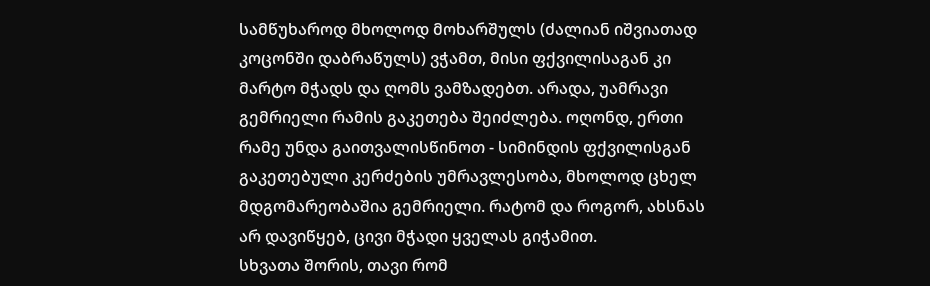სამწუხაროდ მხოლოდ მოხარშულს (ძალიან იშვიათად კოცონში დაბრაწულს) ვჭამთ, მისი ფქვილისაგან კი მარტო მჭადს და ღომს ვამზადებთ. არადა, უამრავი გემრიელი რამის გაკეთება შეიძლება. ოღონდ, ერთი რამე უნდა გაითვალისწინოთ - სიმინდის ფქვილისგან გაკეთებული კერძების უმრავლესობა, მხოლოდ ცხელ მდგომარეობაშია გემრიელი. რატომ და როგორ, ახსნას არ დავიწყებ, ცივი მჭადი ყველას გიჭამით.
სხვათა შორის, თავი რომ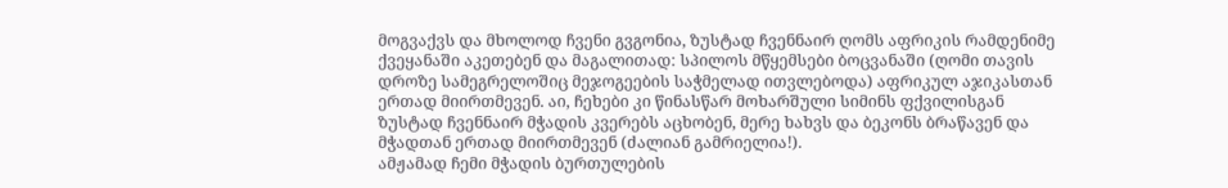მოგვაქვს და მხოლოდ ჩვენი გვგონია, ზუსტად ჩვენნაირ ღომს აფრიკის რამდენიმე ქვეყანაში აკეთებენ და მაგალითად: სპილოს მწყემსები ბოცვანაში (ღომი თავის დროზე სამეგრელოშიც მეჯოგეების საჭმელად ითვლებოდა) აფრიკულ აჯიკასთან ერთად მიირთმევენ. აი, ჩეხები კი წინასწარ მოხარშული სიმინს ფქვილისგან ზუსტად ჩვენნაირ მჭადის კვერებს აცხობენ, მერე ხახვს და ბეკონს ბრაწავენ და მჭადთან ერთად მიირთმევენ (ძალიან გამრიელია!).
ამჟამად ჩემი მჭადის ბურთულების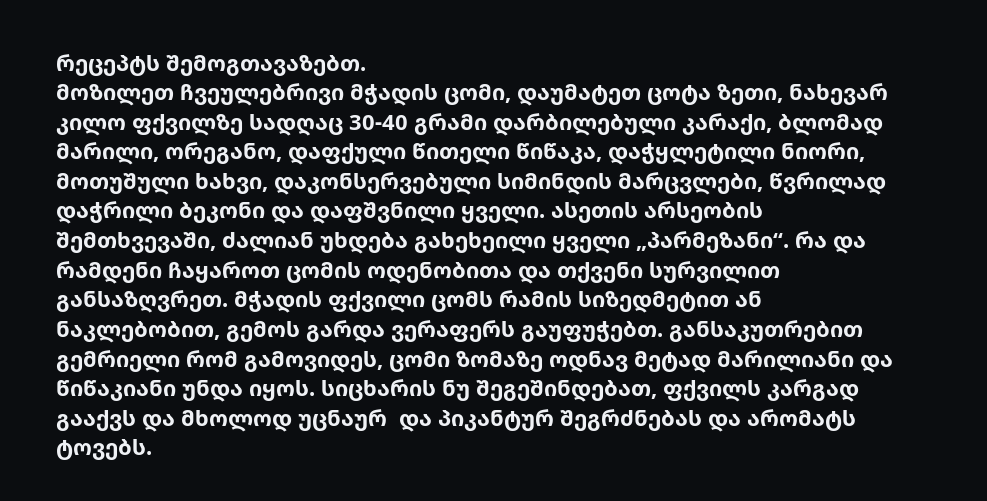რეცეპტს შემოგთავაზებთ.
მოზილეთ ჩვეულებრივი მჭადის ცომი, დაუმატეთ ცოტა ზეთი, ნახევარ კილო ფქვილზე სადღაც 30-40 გრამი დარბილებული კარაქი, ბლომად მარილი, ორეგანო, დაფქული წითელი წიწაკა, დაჭყლეტილი ნიორი, მოთუშული ხახვი, დაკონსერვებული სიმინდის მარცვლები, წვრილად დაჭრილი ბეკონი და დაფშვნილი ყველი. ასეთის არსეობის შემთხვევაში, ძალიან უხდება გახეხეილი ყველი „პარმეზანი“. რა და რამდენი ჩაყაროთ ცომის ოდენობითა და თქვენი სურვილით განსაზღვრეთ. მჭადის ფქვილი ცომს რამის სიზედმეტით ან ნაკლებობით, გემოს გარდა ვერაფერს გაუფუჭებთ. განსაკუთრებით გემრიელი რომ გამოვიდეს, ცომი ზომაზე ოდნავ მეტად მარილიანი და წიწაკიანი უნდა იყოს. სიცხარის ნუ შეგეშინდებათ, ფქვილს კარგად გააქვს და მხოლოდ უცნაურ  და პიკანტურ შეგრძნებას და არომატს ტოვებს.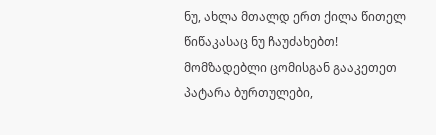ნუ, ახლა მთალდ ერთ ქილა წითელ წიწაკასაც ნუ ჩაუძახებთ!
მომზადებლი ცომისგან გააკეთეთ პატარა ბურთულები,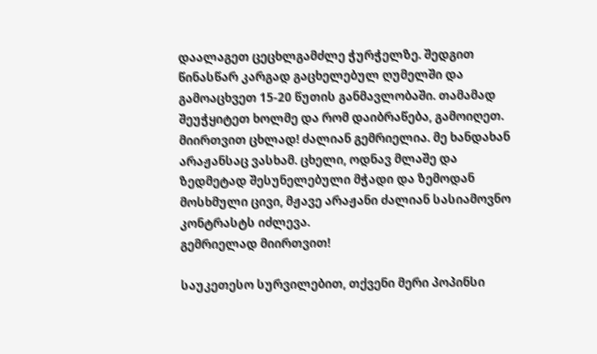დაალაგეთ ცეცხლგამძლე ჭურჭელზე. შედგით წინასწარ კარგად გაცხელებულ ღუმელში და გამოაცხვეთ 15-20 წუთის განმავლობაში. თამამად შეუჭყიტეთ ხოლმე და რომ დაიბრაწება, გამოიღეთ.
მიირთვით ცხლად! ძალიან გემრიელია. მე ხანდახან არაჟანსაც ვასხამ. ცხელი, ოდნავ მლაშე და ზედმეტად შესუნელებული მჭადი და ზემოდან მოსხმული ცივი, მჟავე არაჟანი ძალიან სასიამოვნო კონტრასტს იძლევა.
გემრიელად მიირთვით!

საუკეთესო სურვილებით, თქვენი მერი პოპინსი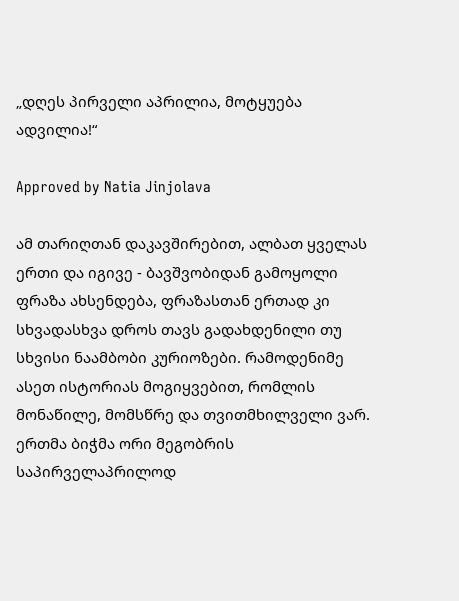„დღეს პირველი აპრილია, მოტყუება ადვილია!“

Approved by Natia Jinjolava

ამ თარიღთან დაკავშირებით, ალბათ ყველას ერთი და იგივე - ბავშვობიდან გამოყოლი ფრაზა ახსენდება, ფრაზასთან ერთად კი სხვადასხვა დროს თავს გადახდენილი თუ სხვისი ნაამბობი კურიოზები. რამოდენიმე ასეთ ისტორიას მოგიყვებით, რომლის მონაწილე, მომსწრე და თვითმხილველი ვარ.
ერთმა ბიჭმა ორი მეგობრის საპირველაპრილოდ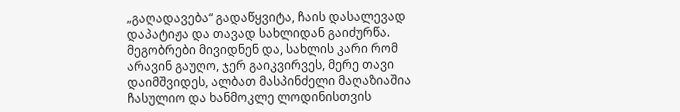„გაღადავება“ გადაწყვიტა, ჩაის დასალევად დაპატიჟა და თავად სახლიდან გაიძურწა. მეგობრები მივიდნენ და, სახლის კარი რომ არავინ გაუღო, ჯერ გაიკვირვეს, მერე თავი დაიმშვიდეს, ალბათ მასპინძელი მაღაზიაშია ჩასულიო და ხანმოკლე ლოდინისთვის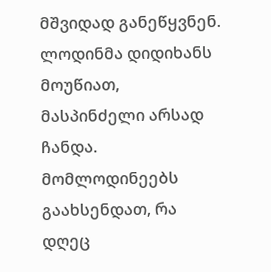მშვიდად განეწყვნენ. ლოდინმა დიდიხანს მოუწიათ, მასპინძელი არსად ჩანდა. მომლოდინეებს გაახსენდათ, რა დღეც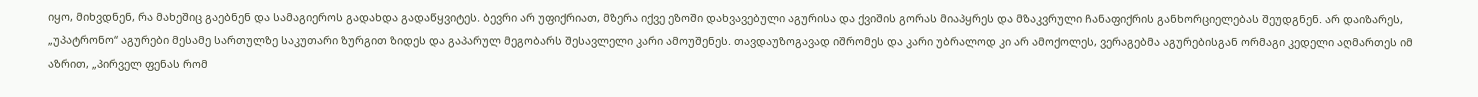იყო, მიხვდნენ, რა მახეშიც გაებნენ და სამაგიეროს გადახდა გადაწყვიტეს. ბევრი არ უფიქრიათ, მზერა იქვე ეზოში დახვავებული აგურისა და ქვიშის გორას მიაპყრეს და მზაკვრული ჩანაფიქრის განხორციელებას შეუდგნენ. არ დაიზარეს, „უპატრონო“ აგურები მესამე სართულზე საკუთარი ზურგით ზიდეს და გაპარულ მეგობარს შესავლელი კარი ამოუშენეს. თავდაუზოგავად იშრომეს და კარი უბრალოდ კი არ ამოქოლეს, ვერაგებმა აგურებისგან ორმაგი კედელი აღმართეს იმ აზრით, „პირველ ფენას რომ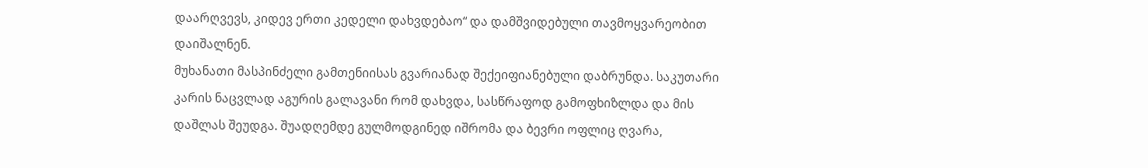დაარღვევს, კიდევ ერთი კედელი დახვდებაო“ და დამშვიდებული თავმოყვარეობით დაიშალნენ.
მუხანათი მასპინძელი გამთენიისას გვარიანად შექეიფიანებული დაბრუნდა. საკუთარი კარის ნაცვლად აგურის გალავანი რომ დახვდა, სასწრაფოდ გამოფხიზლდა და მის დაშლას შეუდგა. შუადღემდე გულმოდგინედ იშრომა და ბევრი ოფლიც ღვარა,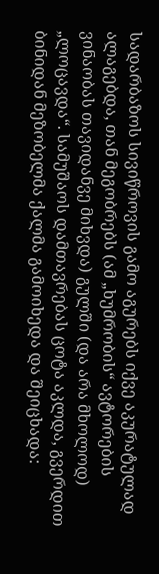სადარბაზოს სივიწროვის გამო აგურებს იქვე აკურატულად ალაგებდა, თან მეგობრებს (ამ „ხუმრობის“ ავტორების ვინაობას თავიდანვე მიხვდა) გულში (და არა მხოლოდ) „ლოცავდა“. სამუშაოს დამთავრებას ცოტა აკლდა, გვერდით ბინიდან მეზობელმა ქალმა გამოიხედა და შეიცხადა: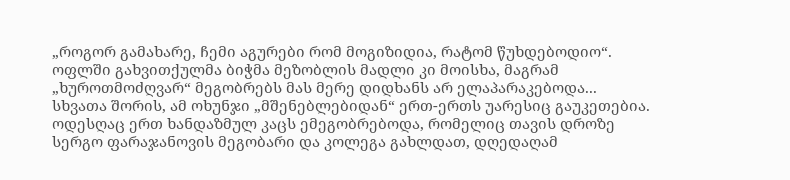„როგორ გამახარე, ჩემი აგურები რომ მოგიზიდია, რატომ წუხდებოდიო“. ოფლში გახვითქულმა ბიჭმა მეზობლის მადლი კი მოისხა, მაგრამ „ხუროთმოძღვარ“ მეგობრებს მას მერე დიდხანს არ ელაპარაკებოდა...
სხვათა შორის, ამ ოხუნჯი „მშენებლებიდან“ ერთ-ერთს უარესიც გაუკეთებია. ოდესღაც ერთ ხანდაზმულ კაცს ემეგობრებოდა, რომელიც თავის დროზე სერგო ფარაჯანოვის მეგობარი და კოლეგა გახლდათ, დღედაღამ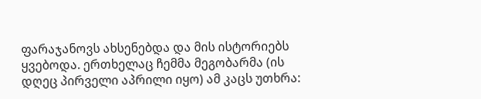ფარაჯანოვს ახსენებდა და მის ისტორიებს ყვებოდა. ერთხელაც ჩემმა მეგობარმა (ის დღეც პირველი აპრილი იყო) ამ კაცს უთხრა: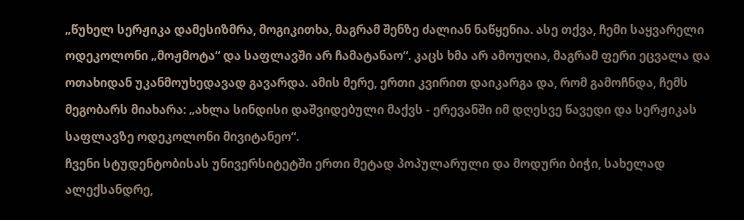„წუხელ სერჟიკა დამესიზმრა, მოგიკითხა, მაგრამ შენზე ძალიან ნაწყენია. ასე თქვა, ჩემი საყვარელი ოდეკოლონი „მოჟმოტა“ და საფლავში არ ჩამატანაო“. კაცს ხმა არ ამოუღია, მაგრამ ფერი ეცვალა და ოთახიდან უკანმოუხედავად გავარდა. ამის მერე, ერთი კვირით დაიკარგა და, რომ გამოჩნდა, ჩემს მეგობარს მიახარა: „ახლა სინდისი დაშვიდებული მაქვს - ერევანში იმ დღესვე წავედი და სერჟიკას საფლავზე ოდეკოლონი მივიტანეო“.
ჩვენი სტუდენტობისას უნივერსიტეტში ერთი მეტად პოპულარული და მოდური ბიჭი, სახელად ალექსანდრე,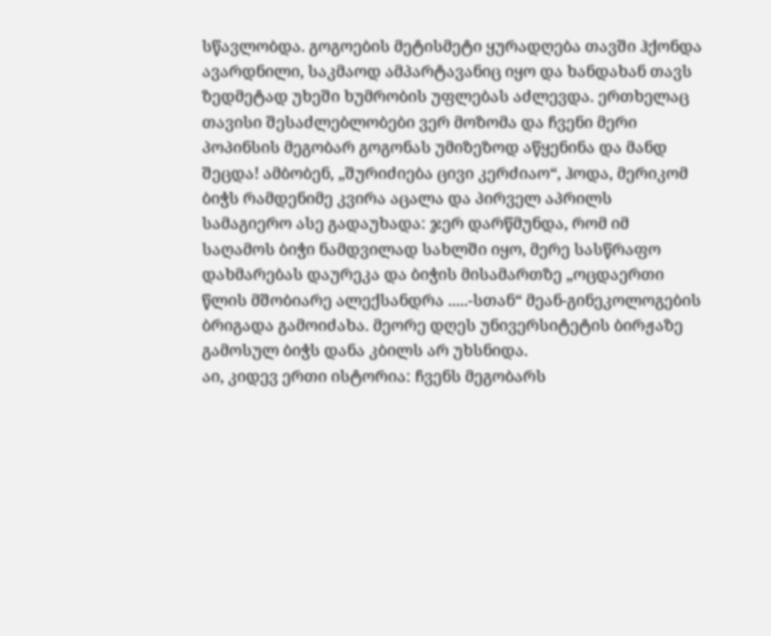სწავლობდა. გოგოების მეტისმეტი ყურადღება თავში ჰქონდა ავარდნილი, საკმაოდ ამპარტავანიც იყო და ხანდახან თავს ზედმეტად უხეში ხუმრობის უფლებას აძლევდა. ერთხელაც თავისი შესაძლებლობები ვერ მოზომა და ჩვენი მერი პოპინსის მეგობარ გოგონას უმიზეზოდ აწყენინა და მანდ შეცდა! ამბობენ, „შურიძიება ცივი კერძიაო“, ჰოდა, მერიკომ ბიჭს რამდენიმე კვირა აცალა და პირველ აპრილს სამაგიერო ასე გადაუხადა: ჯერ დარწმუნდა, რომ იმ საღამოს ბიჭი ნამდვილად სახლში იყო, მერე სასწრაფო დახმარებას დაურეკა და ბიჭის მისამართზე „ოცდაერთი წლის მშობიარე ალექსანდრა .....-სთან“ მეან-გინეკოლოგების ბრიგადა გამოიძახა. მეორე დღეს უნივერსიტეტის ბირჟაზე გამოსულ ბიჭს დანა კბილს არ უხსნიდა.
აი, კიდევ ერთი ისტორია: ჩვენს მეგობარს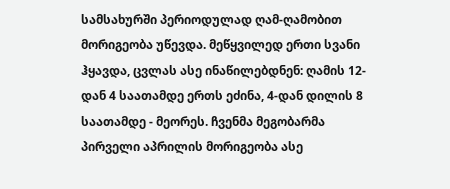სამსახურში პერიოდულად ღამ-ღამობით მორიგეობა უწევდა. მეწყვილედ ერთი სვანი ჰყავდა, ცვლას ასე ინაწილებდნენ: ღამის 12-დან 4 საათამდე ერთს ეძინა, 4-დან დილის 8 საათამდე - მეორეს. ჩვენმა მეგობარმა პირველი აპრილის მორიგეობა ასე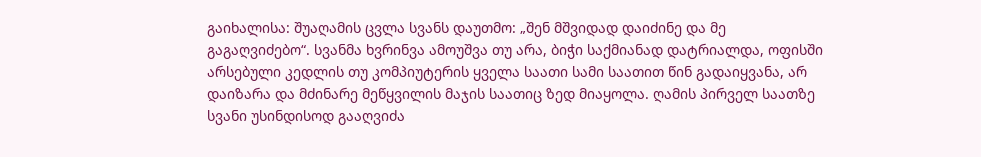გაიხალისა: შუაღამის ცვლა სვანს დაუთმო: „შენ მშვიდად დაიძინე და მე გაგაღვიძებო“. სვანმა ხვრინვა ამოუშვა თუ არა, ბიჭი საქმიანად დატრიალდა, ოფისში არსებული კედლის თუ კომპიუტერის ყველა საათი სამი საათით წინ გადაიყვანა, არ დაიზარა და მძინარე მეწყვილის მაჯის საათიც ზედ მიაყოლა. ღამის პირველ საათზე სვანი უსინდისოდ გააღვიძა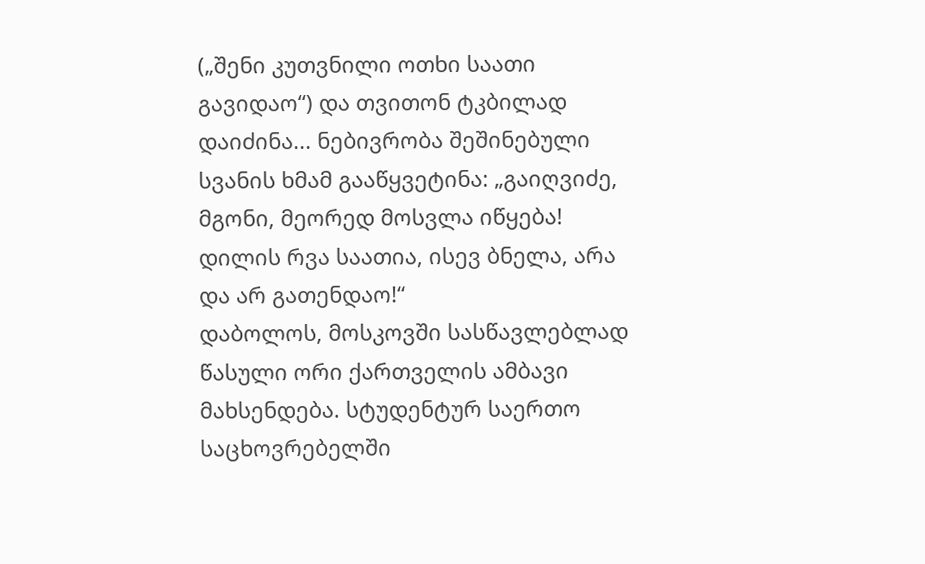(„შენი კუთვნილი ოთხი საათი გავიდაო“) და თვითონ ტკბილად დაიძინა... ნებივრობა შეშინებული სვანის ხმამ გააწყვეტინა: „გაიღვიძე, მგონი, მეორედ მოსვლა იწყება! დილის რვა საათია, ისევ ბნელა, არა და არ გათენდაო!“
დაბოლოს, მოსკოვში სასწავლებლად წასული ორი ქართველის ამბავი მახსენდება. სტუდენტურ საერთო საცხოვრებელში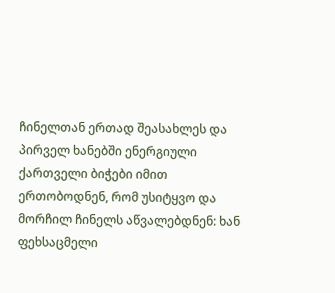ჩინელთან ერთად შეასახლეს და პირველ ხანებში ენერგიული ქართველი ბიჭები იმით ერთობოდნენ, რომ უსიტყვო და მორჩილ ჩინელს აწვალებდნენ: ხან ფეხსაცმელი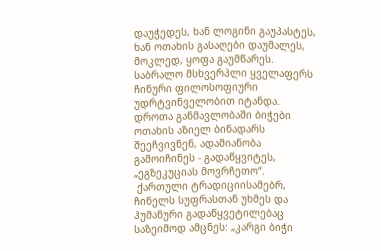დაუჭედეს, ხან ლოგინი გაუპასტეს, ხან ოთახის გასაღები დაუმალეს, მოკლედ, ყოფა გაუმწარეს. საბრალო მსხვერპლი ყველაფერს ჩინური ფილოსოფიური უდრტვინველობით იტანდა. დროთა განმავლობაში ბიჭები ოთახის აზიელ ბინადარს შეეჩვივნენ, ადამიანობა გამოიჩინეს - გადაწყვიტეს, „ეგზეკუციას მოვრჩეთო“.
 ქართული ტრადიციისამებრ, ჩინელს სუფრასთან უხმეს და ჰუმანური გადაწყვეტილებაც საზეიმოდ ამცნეს: „კარგი ბიჭი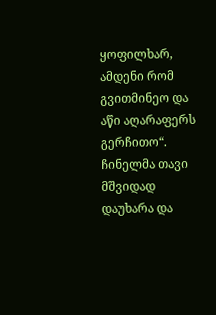ყოფილხარ, ამდენი რომ გვითმინეო და აწი აღარაფერს გერჩითო“. ჩინელმა თავი მშვიდად დაუხარა და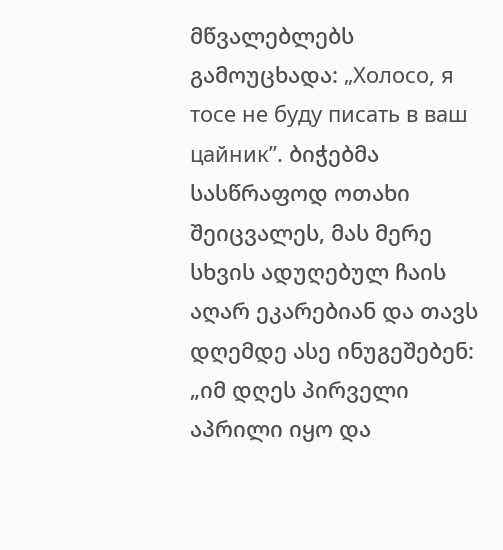მწვალებლებს გამოუცხადა: „Холосо, я тосе не буду писать в ваш цайник”. ბიჭებმა სასწრაფოდ ოთახი შეიცვალეს, მას მერე სხვის ადუღებულ ჩაის აღარ ეკარებიან და თავს დღემდე ასე ინუგეშებენ: „იმ დღეს პირველი აპრილი იყო და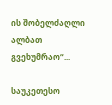ის შობელძაღლი ალბათ გვეხუმრაო“...

საუკეთესო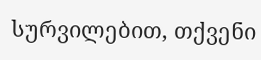სურვილებით, თქვენი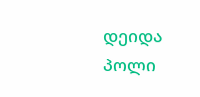დეიდა პოლი